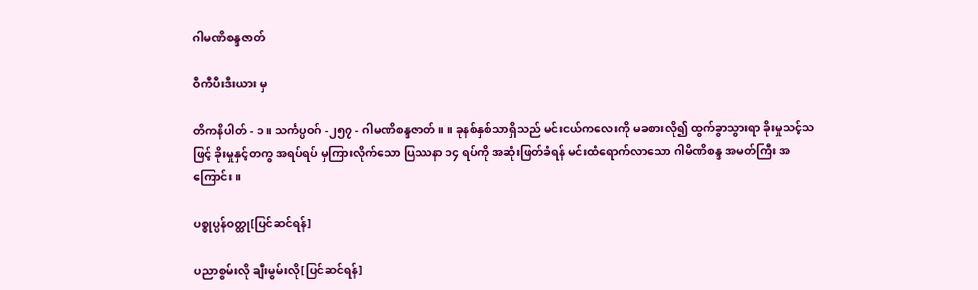ဂါမဏိစန္ဒဇာတ်

ဝီကီပီးဒီးယား မှ

တိကနိပါတ် - ၁။ သင်္ကပ္ပဝဂ် -၂၅၇ - ဂါမဏိစန္ဒဇာတ်။ ။ ခုနစ်နှစ်သာရှိသည် မင်းငယ်ကလေးကို မခစားလို၍ ထွက်ခွာသွားရာ ခိုးမှုသင့်သဖြင့် ခိုးမှုနှင့်တကွ အရပ်ရပ် မှကြားလိုက်သော ပြဿနာ ၁၄ ရပ်ကို အဆုံးဖြတ်ခံရန် မင်းထံရောက်လာသော ဂါမိဏိစန္ဒ အမတ်ကြီး အကြောင်း။

ပစ္စုပ္ပန်ဝတ္ထု[ပြင်ဆင်ရန်]

ပညာစွမ်းလို ချီးမွမ်းလို[ပြင်ဆင်ရန်]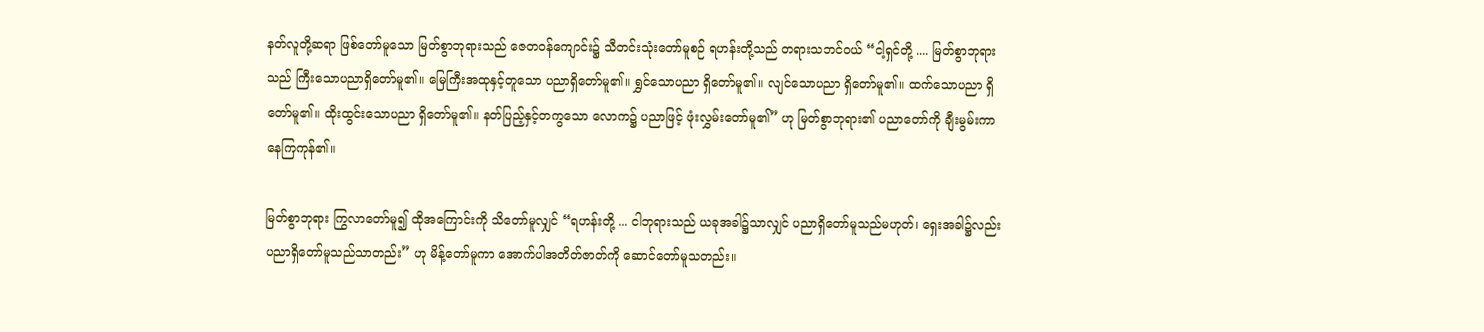နတ်လူတို့ဆရာ ဖြစ်တော်မူသော မြတ်စွာဘုရားသည် ဇေတဝန်ကျောင်း၌ သီတင်းသုံးတော်မူစဉ် ရဟန်းတို့သည် တရားသဘင်ဝယ် “ငါ့ရှင်တို့ .... မြတ်စွာဘုရားသည် ကြီးသောပညာရှိတော်မူ၏။ မြေကြီးအထုနှင့်တူသော ပညာရှိတော်မူ၏။ ရွှင်သောပညာ ရှိတော်မူ၏။ လျင်သောပညာ ရှိတော်မူ၏။ ထက်သောပညာ ရှိတော်မူ၏။ ထိုးထွင်းသောပညာ ရှိတော်မူ၏။ နတ်ပြည့်နှင့်တကွသော လောက၌ ပညာဖြင့် ဖုံးလွှမ်းတော်မူ၏” ဟု မြတ်စွာဘုရား၏ ပညာတော်ကို ချီးမွမ်းကာ နေကြကုန်၏။

မြတ်စွာဘုရား ကြွလာတော်မူ၍ ထိုအကြောင်းကို သိတော်မူလျှင် “ရဟန်းတို့ ... ငါဘုရားသည် ယခုအခါ၌သာလျှင် ပညာရှိတော်မူသည်မဟုတ်၊ ရှေးအခါ၌လည်း ပညာရှိတော်မူသည်သာတည်း” ဟု မိန့်တော်မူကာ အောက်ပါအတိတ်ဇာတ်ကို ဆောင်တော်မူသတည်း။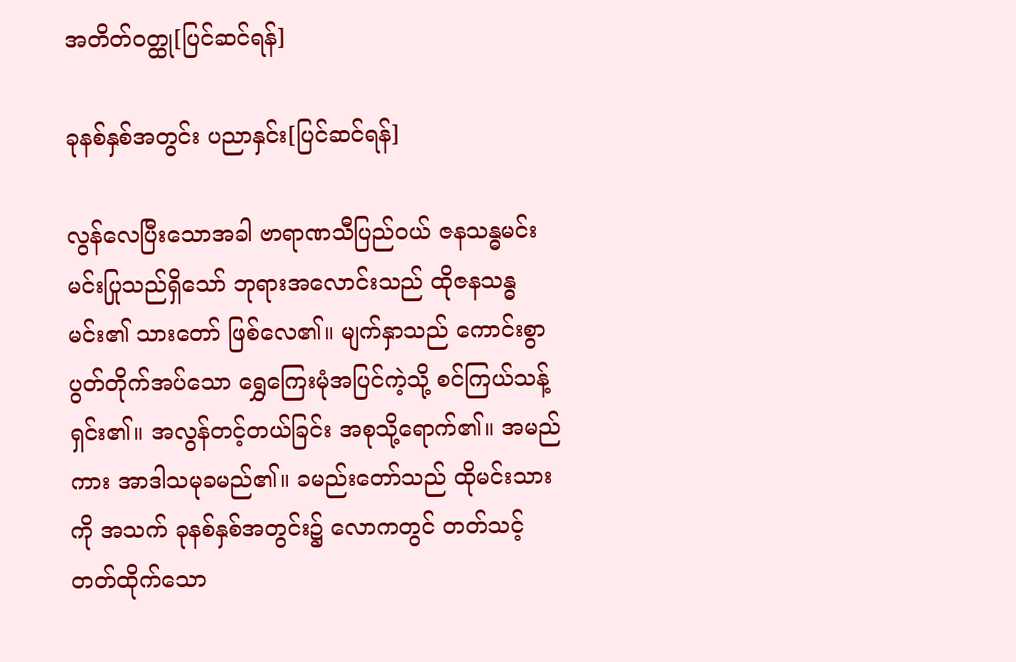အတိတ်ဝတ္ထု[ပြင်ဆင်ရန်]

ခုနစ်နှစ်အတွင်း ပညာနှင်း[ပြင်ဆင်ရန်]

လွန်လေပြီးသောအခါ ဗာရာဏသီပြည်ဝယ် ဇနသန္ဓမင်း မင်းပြုသည်ရှိသော် ဘုရားအလောင်းသည် ထိုဇနသန္ဓမင်း၏ သားတော် ဖြစ်လေ၏။ မျက်နှာသည် ကောင်းစွာ ပွတ်တိုက်အပ်သော ရွှေကြေးမုံအပြင်ကဲ့သို့ စင်ကြယ်သန့်ရှင်း၏။ အလွန်တင့်တယ်ခြင်း အစုသို့ရောက်၏။ အမည်ကား အာဒါသမုခမည်၏။ ခမည်းတော်သည် ထိုမင်းသားကို အသက် ခုနစ်နှစ်အတွင်း၌ လောကတွင် တတ်သင့်တတ်ထိုက်သော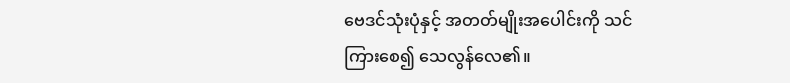ဗေဒင်သုံးပုံနှင့် အတတ်မျိုးအပေါင်းကို သင်ကြားစေ၍ သေလွန်လေ၏။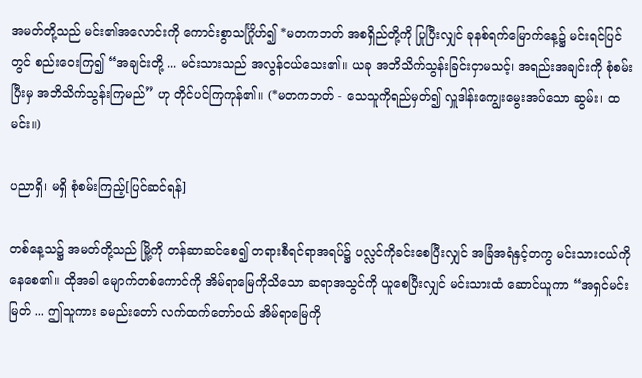အမတ်တို့သည် မင်း၏အလောင်းကို ကောင်းစွာသင်္ဂြိုဟ်၍ *မတကဘတ် အစရှိည်တို့ကို ပြုပြီးလျှင် ခုနစ်ရက်မြောက်နေ့၌ မင်းရင်ပြင်တွင် စည်းဝေးကြ၍ “အချင်းတို့ ... မင်းသားသည် အလွန်ငယ်သေး၏။ ယခု အဘိသိက်သွန်းခြင်းငှာမသင့်၊ အရည်းအချင်းကို စုံစမ်းပြီးမှ အဘိသိက်သွန်းကြမည်” ဟု တိုင်ပင်ကြကုန်၏။ (*မတကဘတ် - သေသူကိုရည်မှတ်၍ လှူဒါန်းကျွေးမွေးအပ်သော ဆွမ်း၊ ထမင်း။)

ပညာရှိ၊ မရှိ စုံစမ်းကြည့်[ပြင်ဆင်ရန်]

တစ်နေ့သ၌ အမတ်တို့သည် မြို့ကို တန်ဆာဆင်စေ၍ တရားစီရင်ရာအရပ်၌ ပလ္လင်ကိုခင်းစေပြီးလျှင် အခြံအရံနှင့်တကွ မင်းသားငယ်ကို နေစေ၏။ ထိုအခါ မျောက်တစ်ကောင်ကို အိမ်ရာမြေကိုသိသော ဆရာအသွင်ကို ယူစေပြီးလျှင် မင်းသားထံ ဆောင်ယူကာ “အရှင်မင်းမြတ် ... ဤသူကား ခမည်းတော် လက်ထက်တော်ဝယ် အိမ်ရာမြေကို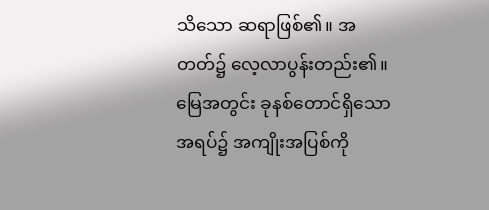သိသော ဆရာဖြစ်၏။ အတတ်၌ လေ့လာပွန်းတည်း၏။ မြေအတွင်း ခုနစ်တောင်ရှိသောအရပ်၌ အကျိုးအပြစ်ကို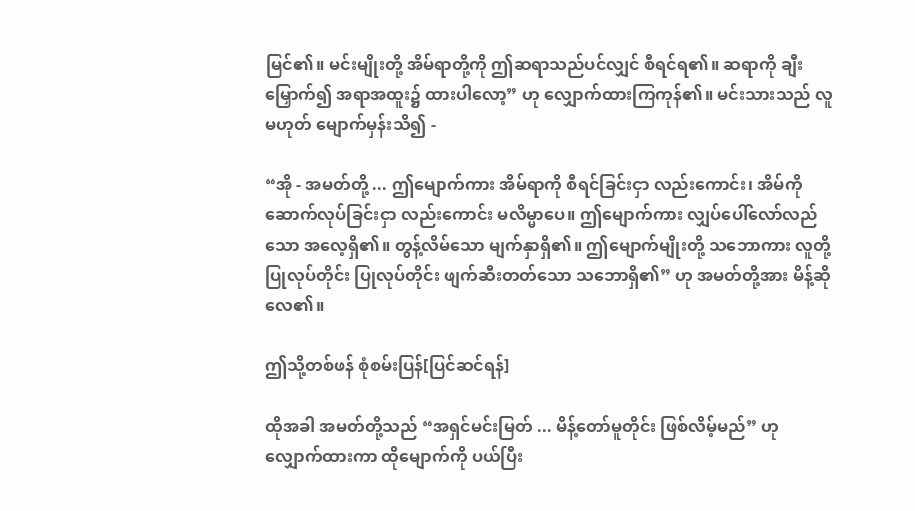မြင်၏။ မင်းမျိုးတို့ အိမ်ရာတို့ကို ဤဆရာသည်ပင်လျှင် စီရင်ရ၏။ ဆရာကို ချီးမြှောက်၍ အရာအထူး၌ ထားပါလော့” ဟု လျှောက်ထားကြကုန်၏။ မင်းသားသည် လူမဟုတ် မျောက်မှန်းသိ၍ -

“အို - အမတ်တို့ ... ဤမျောက်ကား အိမ်ရာကို စီရင်ခြင်းငှာ လည်းကောင်း၊ အိမ်ကိုဆောက်လုပ်ခြင်းငှာ လည်းကောင်း မလိမ္မာပေ။ ဤမျောက်ကား လျှပ်ပေါ်လော်လည်သော အလေ့ရှိ၏။ တွန့်လိမ်သော မျက်နှာရှိ၏။ ဤမျောက်မျိုးတို့ သဘောကား လူတို့ပြုလုပ်တိုင်း ပြုလုပ်တိုင်း ဖျက်ဆီးတတ်သော သဘောရှိ၏” ဟု အမတ်တို့အား မိန့်ဆိုလေ၏။

ဤသို့တစ်ဖန် စုံစမ်းပြန်[ပြင်ဆင်ရန်]

ထိုအခါ အမတ်တို့သည် “အရှင်မင်းမြတ် ... မိန့်တော်မူတိုင်း ဖြစ်လိမ့်မည်” ဟု လျှောက်ထားကာ ထိုမျောက်ကို ပယ်ပြီး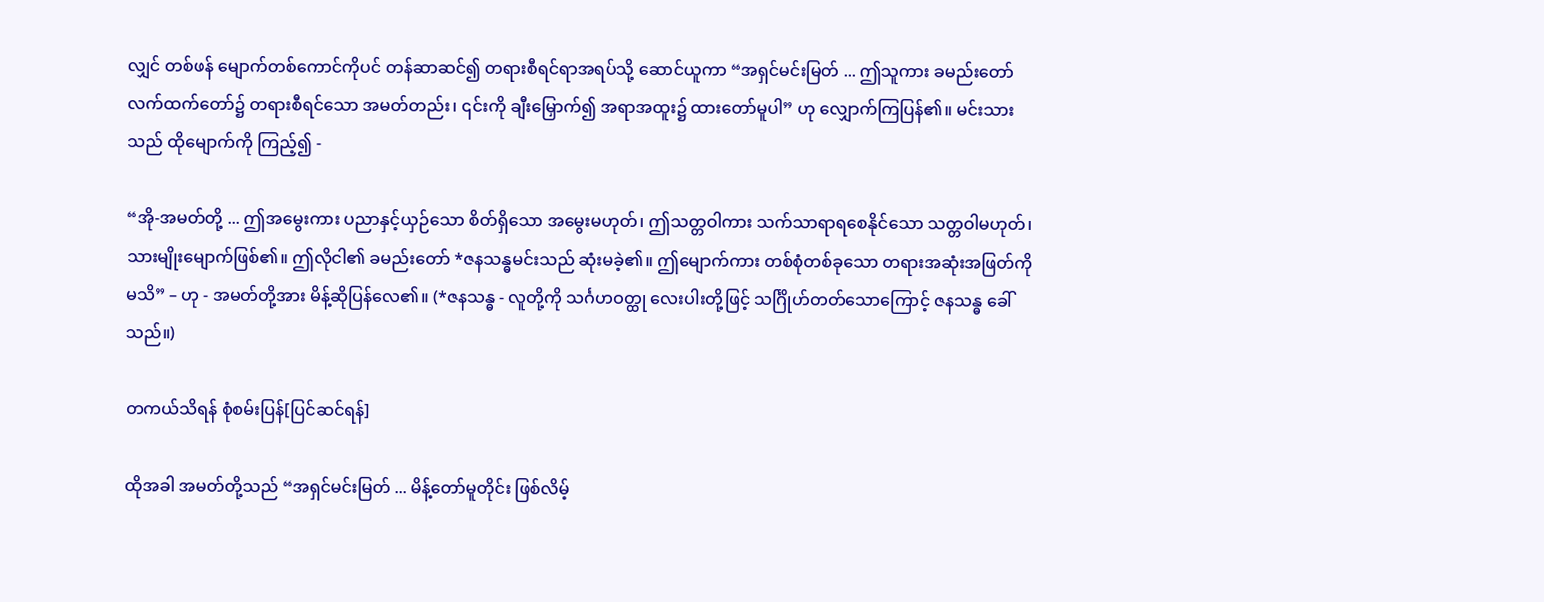လျှင် တစ်ဖန် မျောက်တစ်ကောင်ကိုပင် တန်ဆာဆင်၍ တရားစီရင်ရာအရပ်သို့ ဆောင်ယူကာ “အရှင်မင်းမြတ် ... ဤသူကား ခမည်းတော်လက်ထက်တော်၌ တရားစီရင်သော အမတ်တည်း၊ ၎င်းကို ချီးမြှောက်၍ အရာအထူး၌ ထားတော်မူပါ” ဟု လျှောက်ကြပြန်၏။ မင်းသားသည် ထိုမျောက်ကို ကြည့်၍ -

“အို-အမတ်တို့ ... ဤအမွေးကား ပညာနှင့်ယှဉ်သော စိတ်ရှိသော အမွေးမဟုတ်၊ ဤသတ္တဝါကား သက်သာရာရစေနိုင်သော သတ္တဝါမဟုတ်၊ သားမျိုးမျောက်ဖြစ်၏။ ဤလိုငါ၏ ခမည်းတော် *ဇနသန္ဓမင်းသည် ဆုံးမခဲ့၏။ ဤမျောက်ကား တစ်စုံတစ်ခုသော တရားအဆုံးအဖြတ်ကို မသိ” – ဟု - အမတ်တို့အား မိန့်ဆိုပြန်လေ၏။ (*ဇနသန္ဓ - လူတို့ကို သင်္ဂဟဝတ္ထု လေးပါးတို့ဖြင့် သင်္ဂြိုဟ်တတ်သောကြောင့် ဇနသန္ဓ ခေါ်သည်။)

တကယ်သိရန် စုံစမ်းပြန်[ပြင်ဆင်ရန်]

ထိုအခါ အမတ်တို့သည် “အရှင်မင်းမြတ် ... မိန့်တော်မူတိုင်း ဖြစ်လိမ့်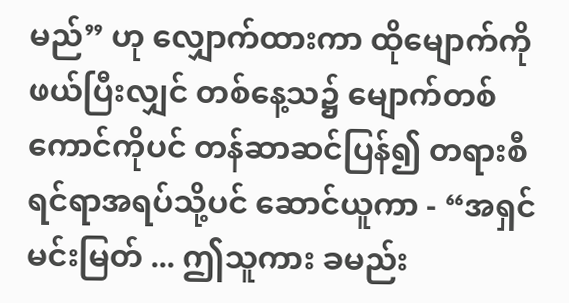မည်” ဟု လျှောက်ထားကာ ထိုမျောက်ကိုဖယ်ပြီးလျှင် တစ်နေ့သ၌ မျောက်တစ်ကောင်ကိုပင် တန်ဆာဆင်ပြန်၍ တရားစီရင်ရာအရပ်သို့ပင် ဆောင်ယူကာ - “အရှင်မင်းမြတ် ... ဤသူကား ခမည်း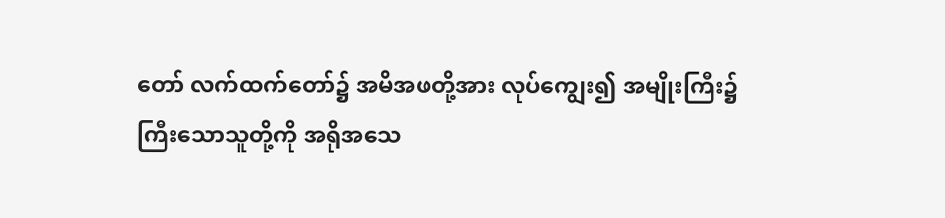တော် လက်ထက်တော်၌ အမိအဖတို့အား လုပ်ကျွေး၍ အမျိုးကြီး၌ ကြီးသောသူတို့ကို အရိုအသေ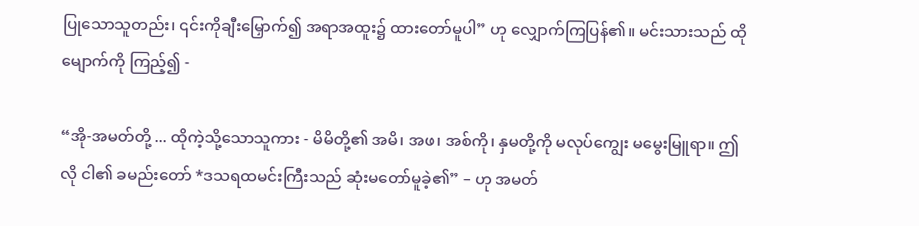ပြုသောသူတည်း၊ ၎င်းကိုချီးမြှောက်၍ အရာအထူး၌ ထားတော်မူပါ” ဟု လျှောက်ကြပြန်၏။ မင်းသားသည် ထိုမျောက်ကို ကြည့်၍ -

“အို-အမတ်တို့ ... ထိုကဲ့သို့သောသူကား - မိမိတို့၏ အမိ၊ အဖ၊ အစ်ကို၊ နှမတို့ကို မလုပ်ကျွေး မမွေးမြူရာ။ ဤလို ငါ၏ ခမည်းတော် *ဒသရထမင်းကြီးသည် ဆုံးမတော်မူခဲ့၏” – ဟု အမတ်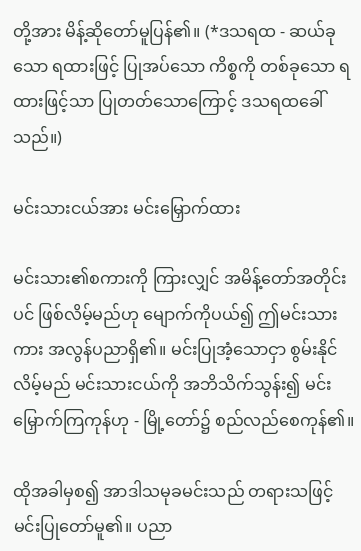တို့အား မိန့်ဆိုတော်မူပြန်၏။ (*ဒသရထ - ဆယ်ခုသော ရထားဖြင့် ပြုအပ်သော ကိစ္စကို တစ်ခုသော ရထားဖြင့်သာ ပြုတတ်သောကြောင့် ဒသရထခေါ်သည်။)

မင်းသားငယ်အား မင်းမြှောက်ထား

မင်းသား၏စကားကို ကြားလျှင် အမိန့်တော်အတိုင်းပင် ဖြစ်လိမ့်မည်ဟု မျောက်ကိုပယ်၍ ဤမင်းသားကား အလွန်ပညာရှိ၏။ မင်းပြုအံ့သောငှာ စွမ်းနိုင်လိမ့်မည် မင်းသားငယ်ကို အဘိသိက်သွန်း၍ မင်းမြှောက်ကြကုန်ဟု - မြို့တော်၌ စည်လည်စေကုန်၏။

ထိုအခါမှစ၍ အာဒါသမုခမင်းသည် တရားသဖြင့် မင်းပြုတော်မူ၏။ ပညာ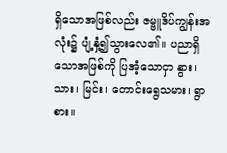ရှိသောအဖြစ်လည်း ဇမ္ဗူဒိပ်ကျွန်းအလုံး၌ ပျံ့နှံ့၍သွားလေ၏။ ပညာရှိသောအဖြစ်ကို ပြအံ့သောငှာ နွား၊ သား၊ မြင်း၊ တောင်းရွေသမား၊ ရွာစား။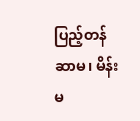ပြည့်တန်ဆာမ၊ မိန်းမ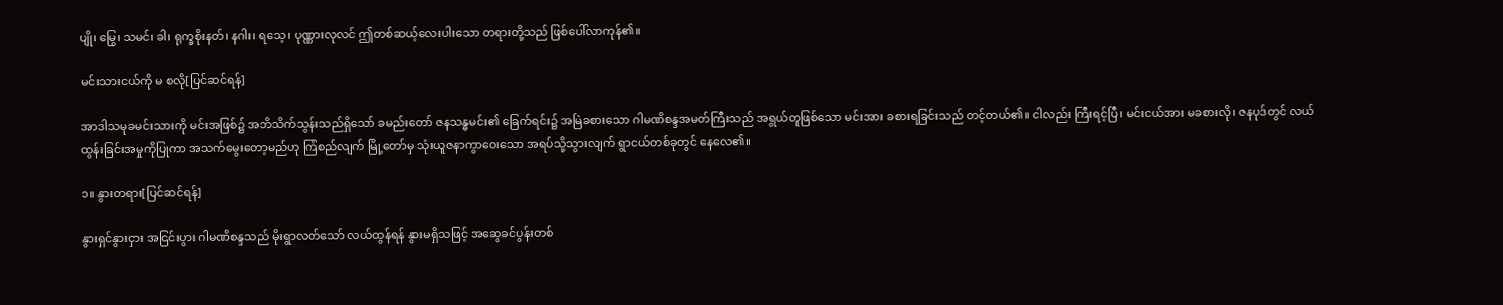ပျို၊ မြွေ၊ သမင်၊ ခါ၊ ရုက္ခစိုးနတ်၊ နဂါး၊ ရသေ့၊ ပုဏ္ဏားလုလင် ဤတစ်ဆယ့်လေးပါးသော တရားတို့သည် ဖြစ်ပေါ်လာကုန်၏။

မင်းသားငယ်ကို မ စလို[ပြင်ဆင်ရန်]

အာဒါသမုခမင်းသားကို မင်းအဖြစ်၌ အဘိသိက်သွန်းသည်ရှိသော် ခမည်းတော် ဇနသန္ဓမင်း၏ ခြေက်ရင်း၌ အမြဲခစားသော ဂါမဏိစန္ဒအမတ်ကြီးသည် အရွယ်တူဖြစ်သော မင်းအား ခစားရခြင်းသည် တင့်တယ်၏။ ငါလည်း ကြီးရင့်ပြီ၊ မင်းငယ်အား မခစားလို၊ ဇနပုဒ်တွင် လယ်ထွန်းခြင်းအမှုကိုပြုကာ အသက်မွေးတော့မည်ဟု ကြံစည်လျက် မြို့တော်မှ သုံးယူဇနာကွာဝေးသော အရပ်သို့သွားလျက် ရွာငယ်တစ်ခုတွင် နေလေ၏။

၁။ နွားတရား[ပြင်ဆင်ရန်]

နွားရှင်နွားငှား အငြင်းပွား ဂါမဏိစန္ဒသည် မိုးရွာလတ်သော် လယ်ထွန်ရန် နွားမရှိသဖြင့် အဆွေခင်ပွန်းတစ်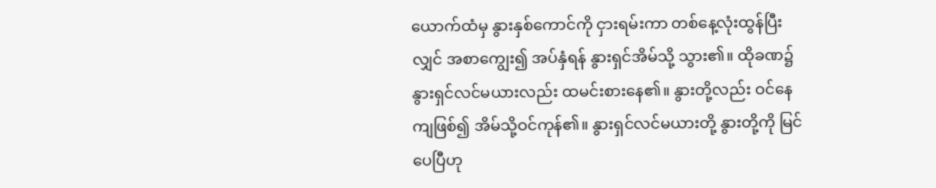ယောက်ထံမှ နွားနှစ်ကောင်ကို ငှားရမ်းကာ တစ်နေ့လုံးထွန်ပြီးလျှင် အစာကျွေး၍ အပ်နှံရန် နွားရှင်အိမ်သို့ သွား၏။ ထိုခဏ၌ နွားရှင်လင်မယားလည်း ထမင်းစားနေ၏။ နွားတို့လည်း ဝင်နေကျဖြစ်၍ အိမ်သို့ဝင်ကုန်၏။ နွားရှင်လင်မယားတို့ နွားတို့ကို မြင်ပေပြီဟု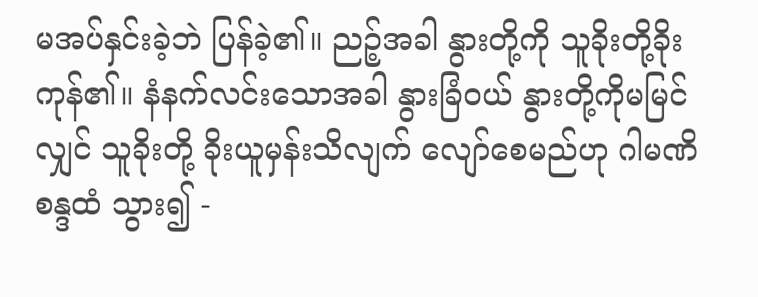မအပ်နှင်းခဲ့ဘဲ ပြန်ခဲ့၏။ ညဉ့်အခါ နွားတို့ကို သူခိုးတို့ခိုးကုန်၏။ နံနက်လင်းသောအခါ နွားခြံဝယ် နွားတို့ကိုမမြင်လျှင် သူခိုးတို့ ခိုးယူမှန်းသိလျက် လျော်စေမည်ဟု ဂါမဏိစန္ဒထံ သွား၍ -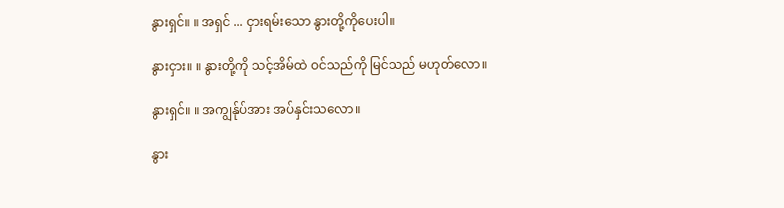နွားရှင်။ ။ အရှင် ... ငှားရမ်းသော နွားတို့ကိုပေးပါ။

နွားငှား။ ။ နွားတို့ကို သင့်အိမ်ထဲ ဝင်သည်ကို မြင်သည် မဟုတ်လော။

နွားရှင်။ ။ အကျွန်ုပ်အား အပ်နှင်းသလော။

နွား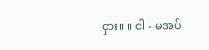ငှား။ ။ ငါ - မအပ်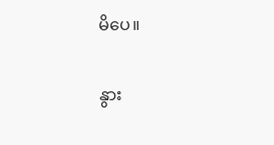မိပေ။

နွား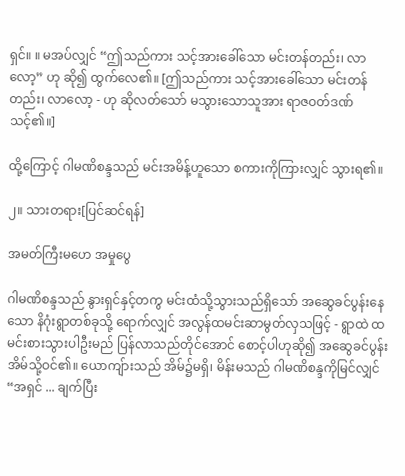ရှင်။ ။ မအပ်လျှင် “ဤသည်ကား သင့်အားခေါ်သော မင်းတန်တည်း၊ လာလော့” ဟု ဆို၍ ထွက်လေ၏။ [ဤသည်ကား သင့်အားခေါ်သော မင်းတန်တည်း၊ လာလော့ - ဟု ဆိုလတ်သော် မသွားသောသူအား ရာဇဝတ်ဒဏ်သင့်၏။]

ထို့ကြောင့် ဂါမဏိစန္ဒသည် မင်းအမိန့်ဟူသော စကားကိုကြားလျှင် သွားရ၏။

၂။ သားတရား[ပြင်ဆင်ရန်]

အမတ်ကြီးမဟေ အမှုပွေ

ဂါမဏိစန္ဒသည် နွားရှင်နှင့်တကွ မင်းထံသို့သွားသည်ရှိသော် အဆွေခင်ပွန်းနေသော နိဂုံးရွာတစ်ခုသို့ ရောက်လျှင် အလွန်ထမင်းဆာမွတ်လှသဖြင့် - ရွာထဲ ထမင်းစားသွားပါဦးမည် ပြန်လာသည်တိုင်အောင် စောင့်ပါဟုဆို၍ အဆွေခင်ပွန်း အိမ်သို့ဝင်၏။ ယောကျ်ားသည် အိမ်၌မရှိ၊ မိန်းမသည် ဂါမဏိစန္ဒကိုမြင်လျှင် “အရှင် ... ချက်ပြီး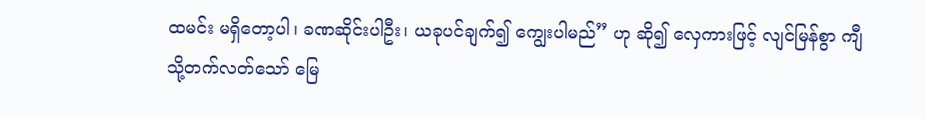ထမင်း မရှိတော့ပါ၊ ခဏဆိုင်းပါဦး၊ ယခုပင်ချက်၍ ကျွေးပါမည်” ဟု ဆို၍ လှေကားဖြင့် လျင်မြန်စွာ ကျီသို့တက်လတ်သော် မြေ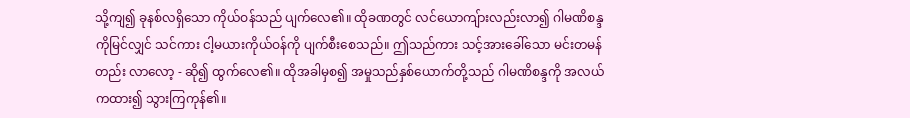သို့ကျ၍ ခုနစ်လရှိသော ကိုယ်ဝန်သည် ပျက်လေ၏။ ထိုခဏတွင် လင်ယောကျ်ားလည်းလာ၍ ဂါမဏိစန္ဒကိုမြင်လျှင် သင်ကား ငါ့မယားကိုယ်ဝန်ကို ပျက်စီးစေသည်။ ဤသည်ကား သင့်အားခေါ်သော မင်းတမန်တည်း လာလော့ - ဆို၍ ထွက်လေ၏။ ထိုအခါမှစ၍ အမှုသည်နှစ်ယောက်တို့သည် ဂါမဏိစန္ဒကို အလယ်ကထား၍ သွားကြကုန်၏။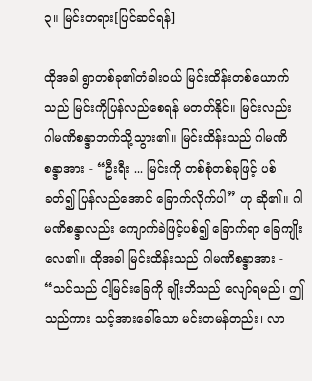၃။ မြင်းတရား[ပြင်ဆင်ရန်]

ထိုအခါ ရွာတစ်ခု၏တံခါးဝယ် မြင်းထိန်းတစ်ယောက်သည် မြင်းကိုပြန်လည်စေရန် မတတ်နိုင်။ မြင်းလည်း ဂါမဏိစန္ဒာဘက်သို့သွား၏။ မြင်းထိန်းသည် ဂါမဏိစန္ဒာအား - “ဦးရီး ... မြင်းကို တစ်စုံတစ်ခုဖြင့် ပစ်ခတ်၍ ပြန်လည်အောင် ခြောက်လိုက်ပါ” ဟု ဆို၏။ ဂါမဏိစန္ဒာလည်း ကျောက်ခဲဖြင့်ပစ်၍ ခြောက်ရာ ခြေကျိုးလေ၏။ ထိုအခါ မြင်းထိန်းသည် ဂါမဏိစန္ဒာအား - “သင်သည် ငါ့မြင်းခြေကို ချိုးဘိသည် လျော်ရမည်၊ ဤသည်ကား သင့်အားခေါ်သော မင်းတမန်တည်း၊ လာ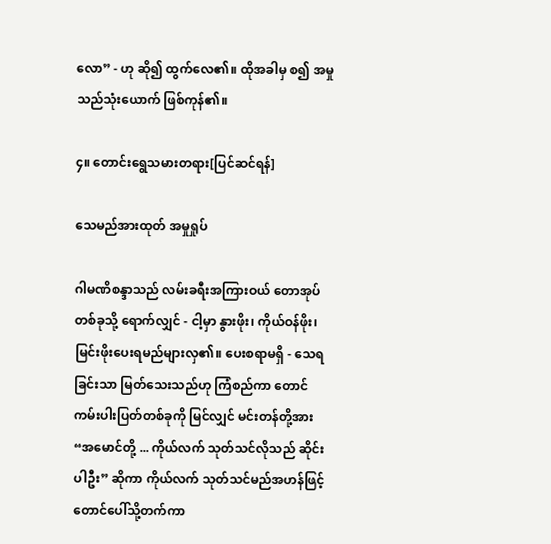လော” - ဟု ဆို၍ ထွက်လေ၏။ ထိုအခါမှ စ၍ အမှုသည်သုံးယောက် ဖြစ်ကုန်၏။

၄။ တောင်းရွေသမားတရား[ပြင်ဆင်ရန်]

သေမည်အားထုတ် အမှုရှုပ်

ဂါမဏိစန္ဒာသည် လမ်းခရီးအကြားဝယ် တောအုပ်တစ်ခုသို့ ရောက်လျှင် - ငါ့မှာ နွားဖိုး၊ ကိုယ်ဝန်ဖိုး၊ မြင်းဖိုးပေးရမည်များလှ၏။ ပေးစရာမရှိ - သေရခြင်းသာ မြတ်သေးသည်ဟု ကြံစည်ကာ တောင်ကမ်းပါးပြတ်တစ်ခုကို မြင်လျှင် မင်းတန်တို့အား “အမောင်တို့ ... ကိုယ်လက် သုတ်သင်လိုသည် ဆိုင်းပါဦး” ဆိုကာ ကိုယ်လက် သုတ်သင်မည်အဟန်ဖြင့် တောင်ပေါ်သို့တက်ကာ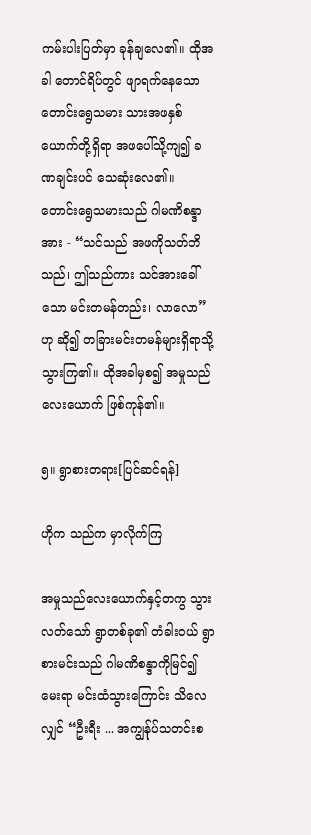ကမ်းပါးပြတ်မှာ ခုန်ချလေ၏။ ထိုအခါ တောင်ရိပ်တွင် ဖျာရက်နေသော တောင်းရွေသမား သားအဖနှစ်ယောက်တို့ရှိရာ အဖပေါ်သို့ကျ၍ ခဏချင်းပင် သေဆုံးလေ၏။ တောင်းရွေသမားသည် ဂါမဏိစန္ဒာ အား - “သင်သည် အဖကိုသတ်ဘိသည်၊ ဤသည်ကား သင်အားခေါ်သော မင်းတမန်တည်း၊ လာလော” ဟု ဆို၍ တခြားမင်းတမန်များရှိရာသို့ သွားကြ၏။ ထိုအခါမှစ၍ အမှုသည်လေးယောက် ဖြစ်ကုန်၏။

၅။ ရွာစားတရား[ပြင်ဆင်ရန်]

ဟိုက သည်က မှာလိုက်ကြ

အမှုသည်လေးယောက်နှင့်တကွ သွားလတ်သော် ရွာတစ်ခု၏ တံခါးဝယ် ရွာစားမင်းသည် ဂါမဏိစန္ဒာကိုမြင်၍ မေးရာ မင်းထံသွားကြောင်း သိလေလျှင် “ဦးရီး ... အကျွန်ုပ်သတင်းစ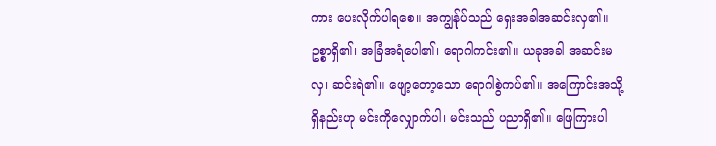ကား ပေးလိုက်ပါရစေ။ အကျွန်ုပ်သည် ရှေးအခါအဆင်းလှ၏။ ဥစ္စာရှိ၏၊ အခြံအရံပေါ၏၊ ရောဂါကင်း၏။ ယခုအခါ အဆင်းမလှ၊ ဆင်းရဲ၏။ ဖျော့တော့သော ရောဂါစွဲကပ်၏။ အကြောင်းအသို့ရှိနည်းဟု မင်းကိုလျှောက်ပါ၊ မင်းသည် ပညာရှိ၏။ ဖြေကြားပါ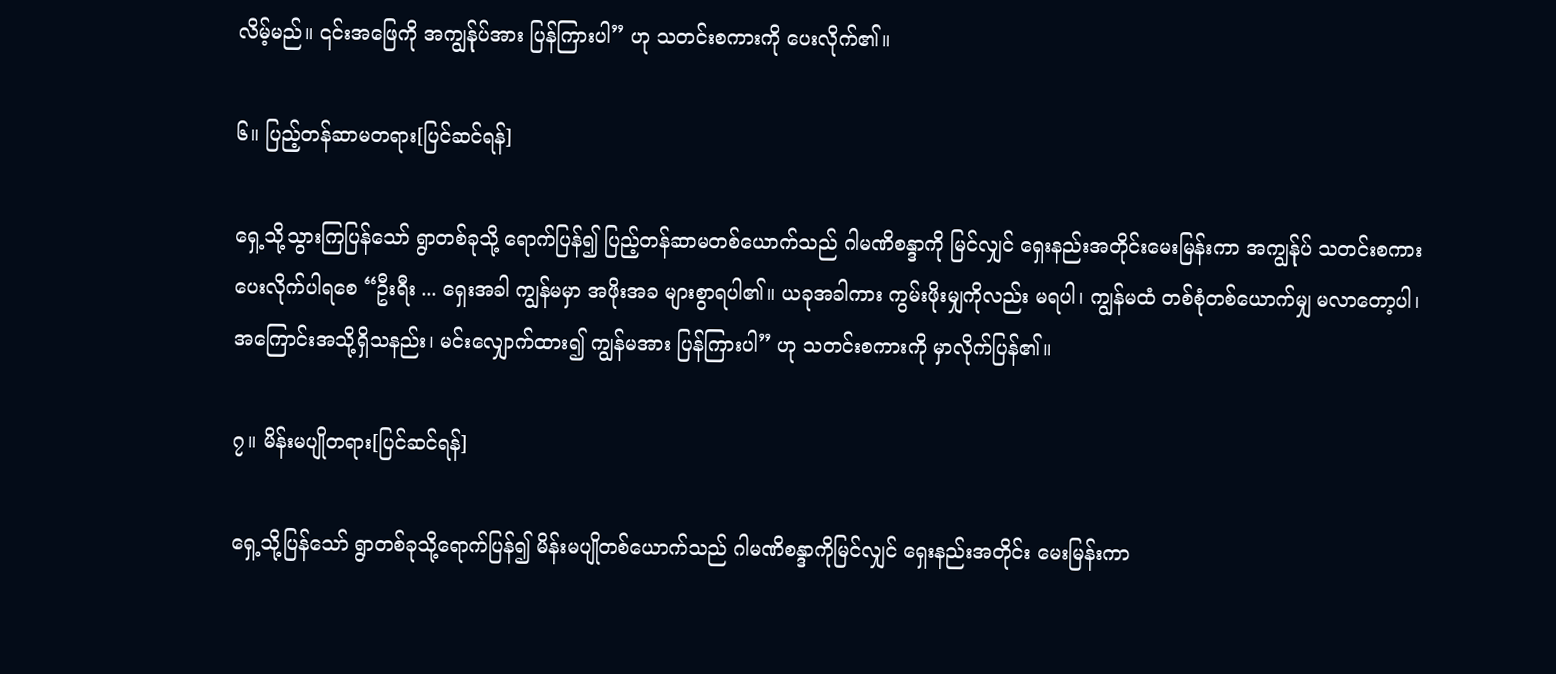လိမ့်မည်။ ၎င်းအဖြေကို အကျွန်ုပ်အား ပြန်ကြားပါ” ဟု သတင်းစကားကို ပေးလိုက်၏။

၆။ ပြည့်တန်ဆာမတရား[ပြင်ဆင်ရန်]

ရှေ့သို့သွားကြပြန်သော် ရွာတစ်ခုသို့ ရောက်ပြန်၍ ပြည့်တန်ဆာမတစ်ယောက်သည် ဂါမဏိစန္ဒာကို မြင်လျှင် ရှေးနည်းအတိုင်းမေးမြန်းကာ အကျွန်ုပ် သတင်းစကားပေးလိုက်ပါရစေ “ဦးရီး ... ရှေးအခါ ကျွန်မမှာ အဖိုးအခ များစွာရပါ၏။ ယခုအခါကား ကွမ်းဖိုးမျှကိုလည်း မရပါ၊ ကျွန်မထံ တစ်စုံတစ်ယောက်မျှ မလာတော့ပါ၊ အကြောင်းအသို့ရှိသနည်း၊ မင်းလျှောက်ထား၍ ကျွန်မအား ပြန်ကြားပါ” ဟု သတင်းစကားကို မှာလိုက်ပြန်၏။

၇။ မိန်းမပျိုတရား[ပြင်ဆင်ရန်]

ရှေ့သို့ပြန်သော် ရွာတစ်ခုသို့ရောက်ပြန်၍ မိန်းမပျိုတစ်ယောက်သည် ဂါမဏိစန္ဒာကိုမြင်လျှင် ရှေးနည်းအတိုင်း မေးမြန်းကာ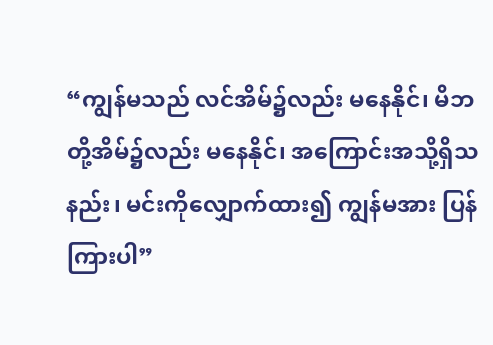“ကျွန်မသည် လင်အိမ်၌လည်း မနေနိုင်၊ မိဘတို့အိမ်၌လည်း မနေနိုင်၊ အကြောင်းအသို့ရှိသနည်း၊ မင်းကိုလျှောက်ထား၍ ကျွန်မအား ပြန်ကြားပါ”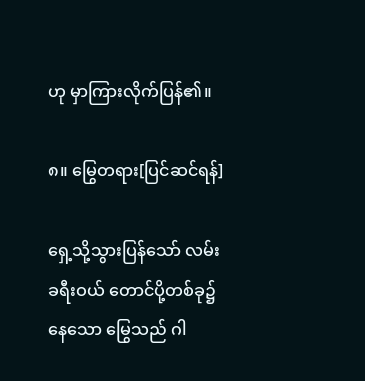ဟု မှာကြားလိုက်ပြန်၏။

၈။ မြွေတရား[ပြင်ဆင်ရန်]

ရှေ့သို့သွားပြန်သော် လမ်းခရီးဝယ် တောင်ပို့တစ်ခု၌နေသော မြွေသည် ဂါ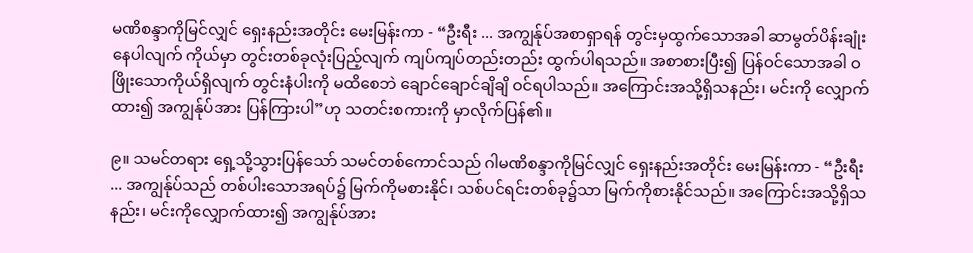မဏိစန္ဒာကိုမြင်လျှင် ရှေးနည်းအတိုင်း မေးမြန်းကာ - “ဦးရီး ... အကျွန်ုပ်အစာရှာရန် တွင်းမှထွက်သောအခါ ဆာမွတ်ပိန်းချုံးနေပါလျက် ကိုယ်မှာ တွင်းတစ်ခုလုံးပြည့်လျက် ကျပ်ကျပ်တည်းတည်း ထွက်ပါရသည်။ အစာစားပြီး၍ ပြန်ဝင်သောအခါ ဝဖြိုးသောကိုယ်ရှိလျက် တွင်းနံပါးကို မထိစေဘဲ ချောင်ချောင်ချိချိ ဝင်ရပါသည်။ အကြောင်းအသို့ရှိသနည်း၊ မင်းကို လျှောက်ထား၍ အကျွန်ုပ်အား ပြန်ကြားပါ”ဟု သတင်းစကားကို မှာလိုက်ပြန်၏။

၉။ သမင်တရား ရှေ့သို့သွားပြန်သော် သမင်တစ်ကောင်သည် ဂါမဏိစန္ဒာကိုမြင်လျှင် ရှေးနည်းအတိုင်း မေးမြန်းကာ - “ဦးရီး ... အကျွန်ုပ်သည် တစ်ပါးသောအရပ်၌ မြက်ကိုမစားနိုင်၊ သစ်ပင်ရင်းတစ်ခု၌သာ မြက်ကိုစားနိုင်သည်။ အကြောင်းအသို့ရှိသနည်း၊ မင်းကိုလျှောက်ထား၍ အကျွန်ုပ်အား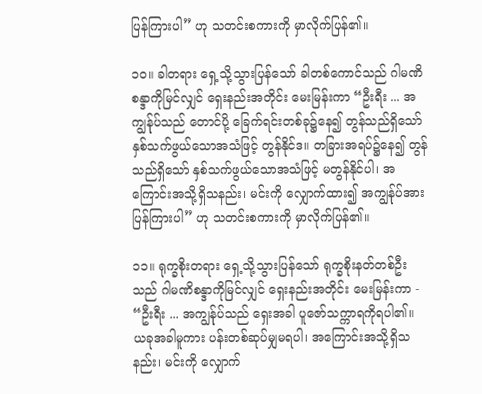ပြန်ကြားပါ” ဟု သတင်းစကားကို မှာလိုက်ပြန်၏။

၁၀။ ခါတရား ရှေ့သို့သွားပြန်သော် ခါတစ်ကောင်သည် ဂါမဏိစန္ဒာကိုမြင်လျှင် ရှေးနည်းအတိုင်း မေးမြန်းကာ “ဦးရီး ... အကျွန်ုပ်သည် တောင်ပို့ ခြေက်ရင်းတစ်ခု၌နေ၍ တွန်သည်ရှိသော် နှစ်သက်ဖွယ်သောအသံဖြင့် တွန်နိုင်ဒ။ တခြားအရပ်၌နေ၍ တွန်သည်ရှိသော် နှစ်သက်ဖွယ်သောအသံဖြင့် မတွန်နိုင်ပါ၊ အကြောင်းအသို့ရှိသနည်း၊ မင်းကို လျှောက်ထား၍ အကျွန်ုပ်အား ပြန်ကြားပါ” ဟု သတင်းစကားကို မှာလိုက်ပြန်၏။

၁၁။ ရုက္ခစိုးတရား ရှေ့သို့သွားပြန်သော် ရုက္ခစိုးနတ်တစ်ဦးသည် ဂါမဏိစန္ဒာကိုမြင်လျှင် ရှေးနည်းအတိုင်း မေးမြန်းကာ - “ဦးရီး ... အကျွန်ုပ်သည် ရှေးအခါ ပူဇော်သက္ကာရကိုရပါ၏။ ယခုအခါမူကား ပန်းတစ်ဆုပ်မျှမရပါ၊ အကြောင်းအသို့ရှိသနည်း၊ မင်းကို လျှောက်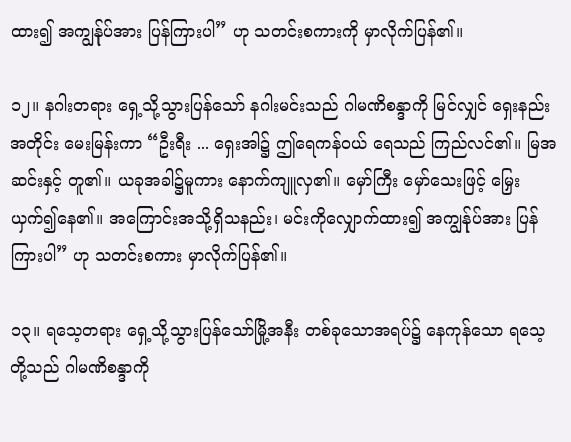ထား၍ အကျွန်ုပ်အား ပြန်ကြားပါ” ဟု သတင်းစကားကို မှာလိုက်ပြန်၏။

၁၂။ နဂါးတရား ရှေ့သို့သွားပြန်သော် နဂါးမင်းသည် ဂါမဏိစန္ဒာကို မြင်လျှင် ရှေးနည်းအတိုင်း မေးမြန်းကာ “ဦးရီး ... ရှေးအါ၌ ဤရေကန်ဝယ် ရေသည် ကြည်လင်၏။ မြအဆင်းနှင့် တူ၏။ ယခုအခါ၌မူကား နောက်ကျူလှ၏။ မှော်ကြီး မှော်သေးဖြင့် မြှေးယှက်၍နေ၏။ အကြောင်းအသို့ရှိသနည်း၊ မင်းကိုလျှောက်ထား၍ အကျွန်ုပ်အား ပြန်ကြားပါ” ဟု သတင်းစကား မှာလိုက်ပြန်၏။

၁၃။ ရသေ့တရား ရှေ့သို့သွားပြန်သော်မြို့အနီး တစ်ခုသောအရပ်၌ နေကုန်သော ရသေ့တို့သည် ဂါမဏိစန္ဒာကို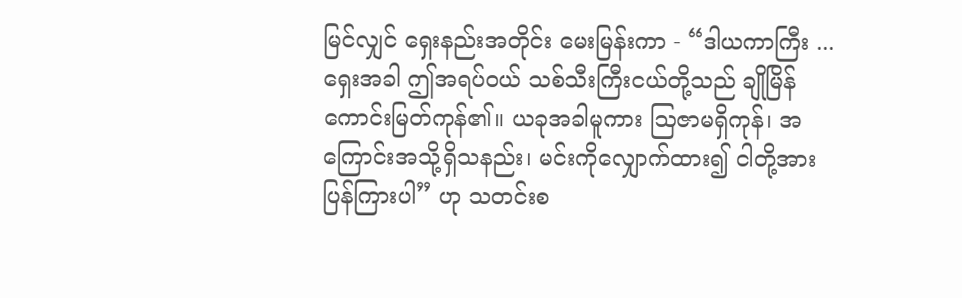မြင်လျှင် ရှေးနည်းအတိုင်း မေးမြန်းကာ - “ဒါယကာကြီး ... ရှေးအခါ ဤအရပ်ဝယ် သစ်သီးကြီးငယ်တို့သည် ချိုမြိန်ကောင်းမြတ်ကုန်၏။ ယခုအခါမူကား ဩဇာမရှိကုန်၊ အကြောင်းအသို့ရှိသနည်း၊ မင်းကိုလျှောက်ထား၍ ငါတို့အား ပြန်ကြားပါ” ဟု သတင်းစ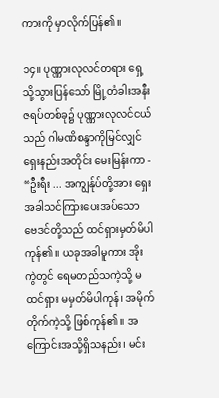ကားကို မှာလိုက်ပြန်၏။

၁၄။ ပုဏ္ဏားလုလင်တရား ရှေ့သို့သွားပြန်သော် မြို့တံခါးအနီး ဇရပ်တစ်ခု၌ ပုဏ္ဏားလုလင်ငယ်သည် ဂါမဏိစန္ဒာကိုမြင်လျှင် ရှေးနည်းအတိုင်း မေးမြန်းကာ - “ဦးရီး ... အကျွန်ုပ်တို့အား ရှေးအခါသင်ကြားပေးအပ်သော ဗေဒင်တို့သည် ထင်ရှားမှတ်မိပါကုန်၏။ ယခုအခါမူကား အိုးကွဲတွင် ရေမတည်သကဲ့သို့ မထင်ရှား မမှတ်မိပါကုန်၊ အမိုက်တိုက်ကဲ့သို့ ဖြစ်ကုန်၏။ အကြောင်းအသို့ရှိသနည်း၊ မင်း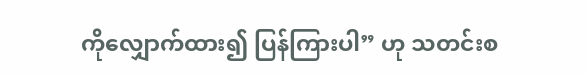ကိုလျှောက်ထား၍ ပြန်ကြားပါ” ဟု သတင်းစ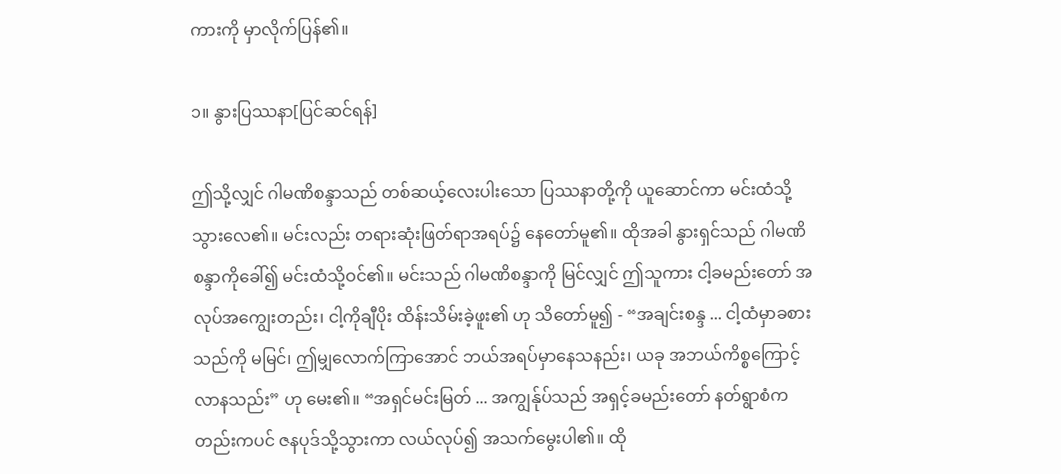ကားကို မှာလိုက်ပြန်၏။

၁။ နွားပြဿနာ[ပြင်ဆင်ရန်]

ဤသို့လျှင် ဂါမဏိစန္ဒာသည် တစ်ဆယ့်လေးပါးသော ပြဿနာတို့ကို ယူဆောင်ကာ မင်းထံသို့သွားလေ၏။ မင်းလည်း တရားဆုံးဖြတ်ရာအရပ်၌ နေတော်မူ၏။ ထိုအခါ နွားရှင်သည် ဂါမဏိစန္ဒာကိုခေါ်၍ မင်းထံသို့ဝင်၏။ မင်းသည် ဂါမဏိစန္ဒာကို မြင်လျှင် ဤသူကား ငါ့ခမည်းတော် အလုပ်အကျွေးတည်း၊ ငါ့ကိုချီပိုး ထိန်းသိမ်းခဲ့ဖူး၏ ဟု သိတော်မူ၍ - “အချင်းစန္ဒ ... ငါ့ထံမှာခစားသည်ကို မမြင်၊ ဤမျှလောက်ကြာအောင် ဘယ်အရပ်မှာနေသနည်း၊ ယခု အဘယ်ကိစ္စကြောင့် လာနသည်း” ဟု မေး၏။ “အရှင်မင်းမြတ် ... အကျွန်ုပ်သည် အရှင့်ခမည်းတော် နတ်ရွာစံကတည်းကပင် ဇနပုဒ်သို့သွားကာ လယ်လုပ်၍ အသက်မွေးပါ၏။ ထို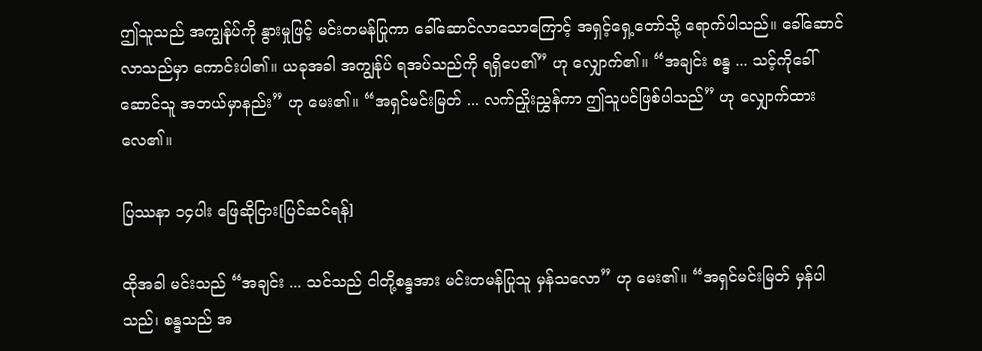ဤသူသည် အကျွန်ုပ်ကို နွားမှုဖြင့် မင်းတမန်ပြုကာ ခေါ်ဆောင်လာသောကြောင့် အရှင့်ရှေ့တော်သို့ ရောက်ပါသည်။ ခေါ်ဆောင်လာသည်မှာ ကောင်းပါ၏။ ယခုအခါ အကျွန်ုပ် ရအပ်သည်ကို ရရှိပေ၏” ဟု လျှောက်၏။ “အချင်း စန္ဒ ... သင့်ကိုခေါ်ဆောင်သူ အဘယ်မှာနည်း” ဟု မေး၏။ “အရှင်မင်းမြတ် ... လက်ညှိုးညွှန်ကာ ဤသူပင်ဖြစ်ပါသည်” ဟု လျှောက်ထားလေ၏။

ပြဿနာ ၁၄ပါး ဖြေဆိုငြား[ပြင်ဆင်ရန်]

ထိုအခါ မင်းသည် “အချင်း ... သင်သည် ငါတို့စန္ဒအား မင်းတမန်ပြုသူ မှန်သလော” ဟု မေး၏။ “အရှင်မင်းမြတ် မှန်ပါသည်၊ စန္ဒသည် အ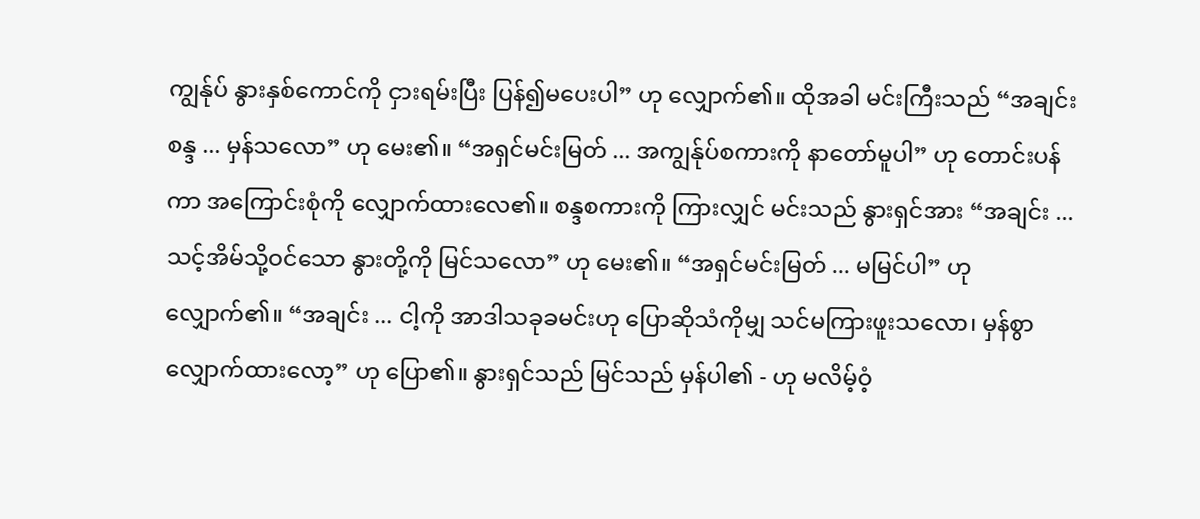ကျွန်ုပ် နွားနှစ်ကောင်ကို ငှားရမ်းပြီး ပြန်၍မပေးပါ” ဟု လျှောက်၏။ ထိုအခါ မင်းကြီးသည် “အချင်းစန္ဒ ... မှန်သလော” ဟု မေး၏။ “အရှင်မင်းမြတ် ... အကျွန်ုပ်စကားကို နာတော်မူပါ” ဟု တောင်းပန်ကာ အကြောင်းစုံကို လျှောက်ထားလေ၏။ စန္ဒစကားကို ကြားလျှင် မင်းသည် နွားရှင်အား “အချင်း ... သင့်အိမ်သို့ဝင်သော နွားတို့ကို မြင်သလော” ဟု မေး၏။ “အရှင်မင်းမြတ် ... မမြင်ပါ” ဟု လျှောက်၏။ “အချင်း ... ငါ့ကို အာဒါသခုခမင်းဟု ပြောဆိုသံကိုမျှ သင်မကြားဖူးသလော၊ မှန်စွာ လျှောက်ထားလော့” ဟု ပြော၏။ နွားရှင်သည် မြင်သည် မှန်ပါ၏ - ဟု မလိမ့်ဝံ့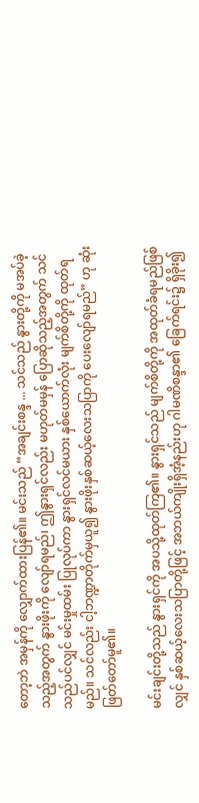တော့ဘဲ အမှန်ကို လျှောက်ထားပြန်၏။ မင်းသည် “အချင်းစန္ဒ ... သင်သည် နွားတို့ကို မအပ်ခဲ့သည့်အတွက် နွားဖိုးကို လျော်ရမည်၊ ဤနွားရှင်လည်း မဟုတ်မမှန် ပြောဆိုသည့်အတွက် သင်သည်ပင်လျှင် မင်းမှုထမ်း ပြုလုပ်ကာ နွားရှင်လင်မယား နှစ်ယောက်လုံး မျက်စိတို့ကို ထုတ်ရမည်။ သင်လည်း ငါ့ဘဏ္ဍာတိုက်မှယူ၍ နွားဖိုးနှစ်ဆယ့်လေးသပြာကို ပေးလျော်ရမည်” ဟု ဆုံးဖြတ်တော်မူ၏။

မင်းချင်းတို့သည် နွားရှင်ကို အပသို့ထုတ်ကြ၏။ နွားရှင်သည် မျက်စိတို့ကို အထုတ်ခံရမည်ဖြစ်လျှင် နှစ်ဆယ့်လေးသပြာတို့ဖြင့် အဘယ်ကျိုးရှိအံ့နည်းဟု ဂါမဏိစန္ဒာ၏ ခြေက်ရင်း၌ ရှိခိုး၍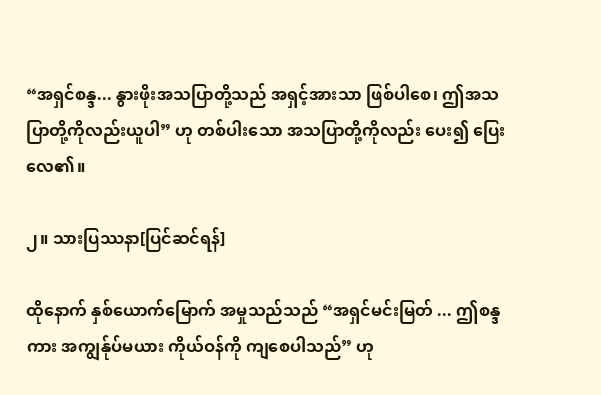“အရှင်စန္ဒ... နွားဖိုးအသပြာတို့သည် အရှင့်အားသာ ဖြစ်ပါစေ၊ ဤအသပြာတို့ကိုလည်းယူပါ” ဟု တစ်ပါးသော အသပြာတို့ကိုလည်း ပေး၍ ပြေးလေ၏။

၂။ သားပြဿနာ[ပြင်ဆင်ရန်]

ထိုနောက် နှစ်ယောက်မြောက် အမှုသည်သည် “အရှင်မင်းမြတ် ... ဤစန္ဒကား အကျွန်ုပ်မယား ကိုယ်ဝန်ကို ကျစေပါသည်” ဟု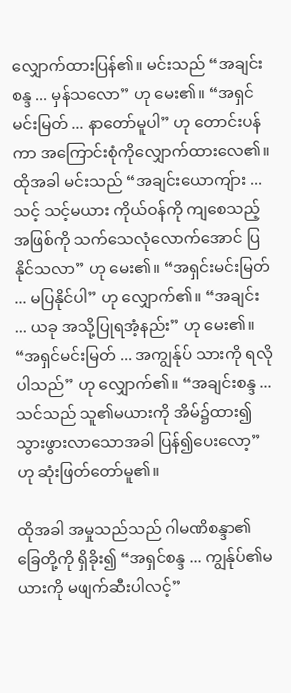လျှောက်ထားပြန်၏။ မင်းသည် “အချင်းစန္ဒ ... မှန်သလော” ဟု မေး၏။ “အရှင်မင်းမြတ် ... နာတော်မူပါ” ဟု တောင်းပန်ကာ အကြောင်းစုံကိုလျှောက်ထားလေ၏။ ထိုအခါ မင်းသည် “အချင်းယောကျ်ား ... သင့် သင့်မယား ကိုယ်ဝန်ကို ကျစေသည့်အဖြစ်ကို သက်သေလုံလောက်အောင် ပြနိုင်သလာ” ဟု မေး၏။ “အရှင်းမင်းမြတ် ... မပြနိုင်ပါ” ဟု လျှောက်၏။ “အချင်း ... ယခု အသို့ပြုရအံ့နည်း” ဟု မေး၏။ “အရှင်မင်းမြတ် ... အကျွန်ုပ် သားကို ရလိုပါသည်” ဟု လျှောက်၏။ “အချင်းစန္ဒ ... သင်သည် သူ၏မယားကို အိမ်၌ထား၍ သွားဖွားလာသောအခါ ပြန်၍ပေးလော့” ဟု ဆုံးဖြတ်တော်မူ၏။

ထိုအခါ အမှုသည်သည် ဂါမဏိစန္ဒာ၏ ခြေတို့ကို ရှိခိုး၍ “အရှင်စန္ဒ ... ကျွန်ုပ်၏မယားကို မဖျက်ဆီးပါလင့်”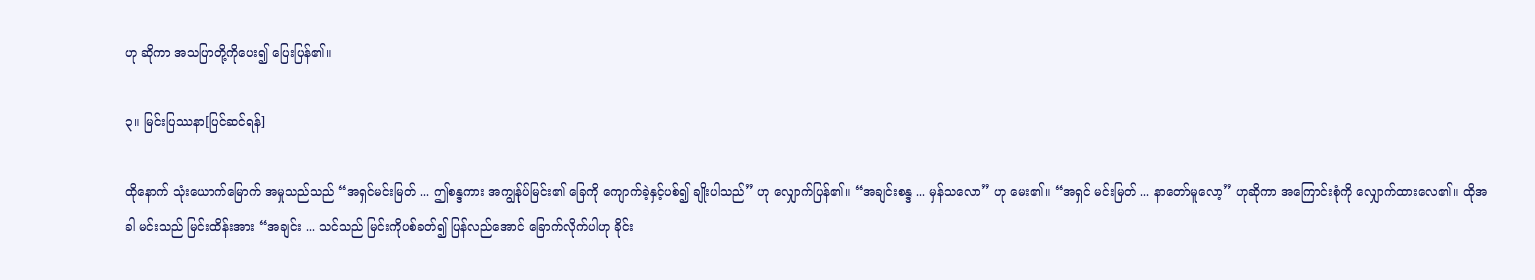ဟု ဆိုကာ အသပြာတို့ကိုပေး၍ ပြေးပြန်၏။

၃။ မြင်းပြဿနာ[ပြင်ဆင်ရန်]

ထိုနောက် သုံးယောက်မြောက် အမှုသည်သည် “အရှင်မင်းမြတ် ... ဤစန္ဒကား အကျွန်ုပ်မြင်း၏ ခြေကို ကျောက်ခဲ့နှင့်ပစ်၍ ချိုးပါသည်” ဟု လျှောက်ပြန်၏။ “အချင်းစန္ဒ ... မှန်သလော” ဟု မေး၏။ “အရှင် မင်းမြတ် ... နာတော်မူလော့” ဟုဆိုကာ အကြောင်းစုံကို လျှောက်ထားလေ၏။ ထိုအခါ မင်းသည် မြင်းထိန်းအား “အချင်း ... သင်သည် မြင်းကိုပစ်ခတ်၍ ပြန်လည်အောင် ခြောက်လိုက်ပါဟု ခိုင်း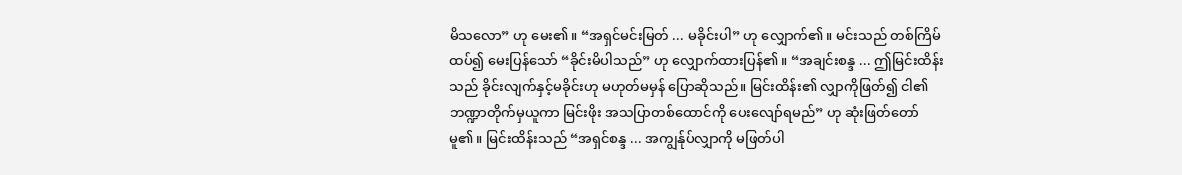မိသလော” ဟု မေး၏။ “အရှင်မင်းမြတ် ... မခိုင်းပါ” ဟု လျှောက်၏။ မင်းသည် တစ်ကြိမ်ထပ်၍ မေးပြန်သော် “ခိုင်းမိပါသည်” ဟု လျှောက်ထားပြန်၏။ “အချင်းစန္ဒ ... ဤမြင်းထိန်းသည် ခိုင်းလျက်နှင့်မခိုင်းဟု မဟုတ်မမှန် ပြောဆိုသည်။ မြင်းထိန်း၏ လျှာကိုဖြတ်၍ ငါ၏ ဘဏ္ဍာတိုက်မှယူကာ မြင်းဖိုး အသပြာတစ်ထောင်ကို ပေးလျော်ရမည်” ဟု ဆုံးဖြတ်တော်မူ၏။ မြင်းထိန်းသည် “အရှင်စန္ဒ ... အကျွန်ုပ်လျှာကို မဖြတ်ပါ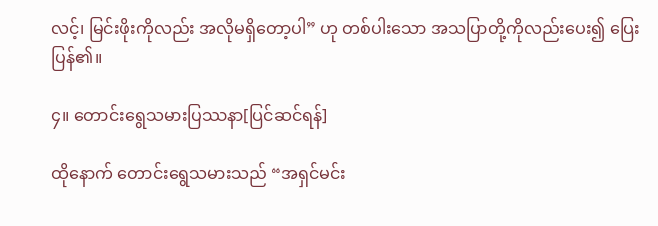လင့်၊ မြင်းဖိုးကိုလည်း အလိုမရှိတော့ပါ” ဟု တစ်ပါးသော အသပြာတို့ကိုလည်းပေး၍ ပြေးပြန်၏။

၄။ တောင်းရွေသမားပြဿနာ[ပြင်ဆင်ရန်]

ထိုနောက် တောင်းရွေသမားသည် “အရှင်မင်း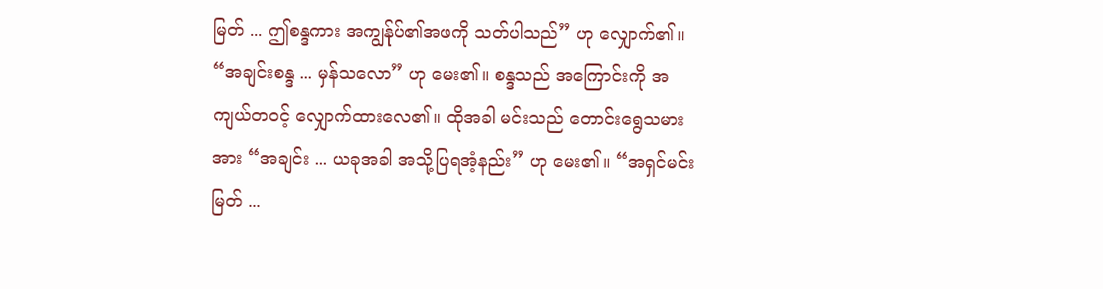မြတ် ... ဤစန္ဒကား အကျွန်ုပ်၏အဖကို သတ်ပါသည်” ဟု လျှောက်၏။ “အချင်းစန္ဒ ... မှန်သလော” ဟု မေး၏။ စန္ဒသည် အကြောင်းကို အကျယ်တဝင့် လျှောက်ထားလေ၏။ ထိုအခါ မင်းသည် တောင်းရွေသမားအား “အချင်း ... ယခုအခါ အသို့ပြရအံ့နည်း” ဟု မေး၏။ “အရှင်မင်းမြတ် ...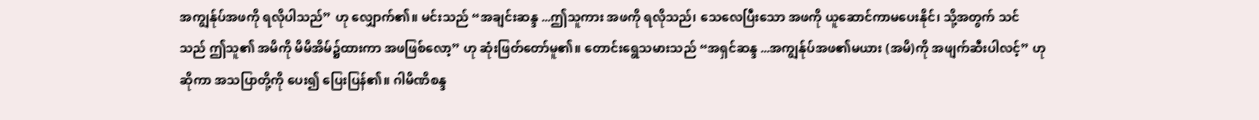အကျွန်ုပ်အဖကို ရလိုပါသည်” ဟု လျှောက်၏။ မင်းသည် “အချင်းဆန္ဒ ...ဤသူကား အဖကို ရလိုသည်၊ သေလေပြီးသော အဖကို ယူဆောင်ကာမပေးနိုင်၊ သို့အတွက် သင်သည် ဤသူ၏ အမိကို မိမိအိမ်၌ထားကာ အဖဖြစ်လော့” ဟု ဆုံးဖြတ်တော်မူ၏။ တောင်းရွေသမားသည် “အရှင်ဆန္ဒ ...အကျွန်ုပ်အဖ၏မယား (အမိ)ကို အဖျက်ဆီးပါလင့်” ဟု ဆိုကာ အသပြာတို့ကို ပေး၍ ပြေးပြန်၏။ ဂါမိဏိစန္ဒ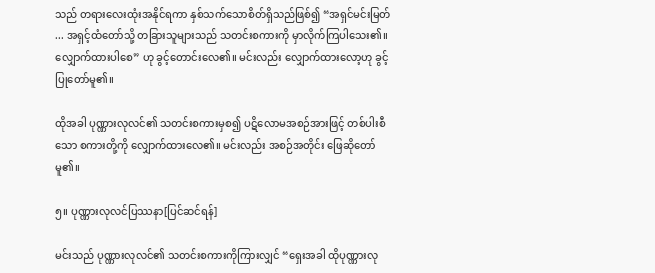သည် တရားလေးထုံးအနိုင်ရကာ နှစ်သက်သောစိတ်ရှိသည်ဖြစ်၍ “အရှင်မင်းမြတ် ... အရှင့်ထံတော်သို့ တခြားသူများသည် သတင်းစကားကို မှာလိုက်ကြပါသေး၏။ လျှောက်ထားပါစေ” ဟု ခွင့်တောင်းလေ၏။ မင်းလည်း လျှောက်ထားလော့ဟု ခွင့်ပြုတော်မူ၏။

ထိုအခါ ပုဏ္ဏားလုလင်၏ သတင်းစကားမှစ၍ ပဋိလောမအစဉ်အားဖြင့် တစ်ပါးစီသော စကားတို့ကို လျှောက်ထားလေ၏။ မင်းလည်း အစဉ်အတိုင်း ဖြေဆိုတော်မူ၏။

၅။ ပုဏ္ဏားလုလင်ပြဿနာ[ပြင်ဆင်ရန်]

မင်းသည် ပုဏ္ဏားလုလင်၏ သတင်းစကားကိုကြားလျှင် “ရှေးအခါ ထိုပုဏ္ဏားလု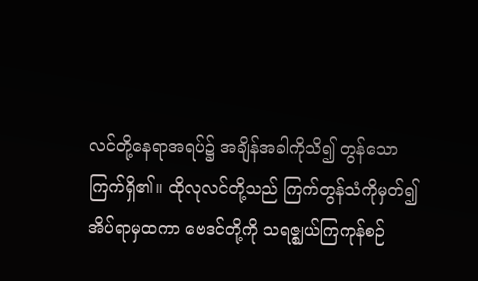လင်တို့နေရာအရပ်၌ အချိန်အခါကိုသိ၍ တွန်သောကြက်ရှိ၏။ ထိုလုလင်တို့သည် ကြက်တွန်သံကိုမှတ်၍ အိပ်ရာမှထကာ ဗေဒင်တို့ကို သရဇ္ဈယ်ကြကုန်စဉ်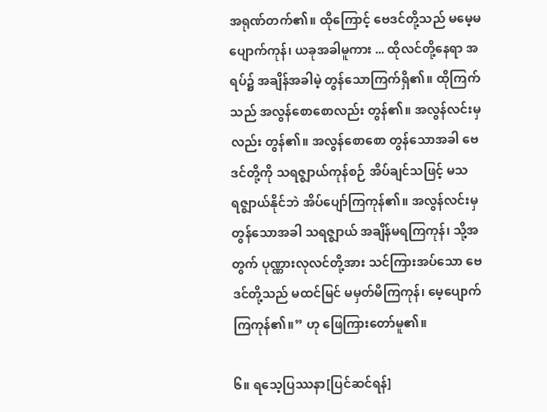အရုဏ်တက်၏။ ထိုကြောင့် ဗေဒင်တို့သည် မမေ့မပျောက်ကုန်၊ ယခုအခါမူကား ... ထိုလင်တို့နေရာ အရပ်၌ အချိန်အခါမဲ့ တွန်သောကြက်ရှိ၏။ ထိုကြက်သည် အလွန်စောစောလည်း တွန်၏။ အလွန်လင်းမှလည်း တွန်၏။ အလွန်စောစော တွန်သောအခါ ဗေဒင်တို့ကို သရဇ္ဈာယ်ကုန်စဉ် အိပ်ချင်သဖြင့် မသရဇ္ဈာယ်နိုင်ဘဲ အိပ်ပျော်ကြကုန်၏။ အလွန်လင်းမှ တွန်သောအခါ သရဇ္ဈာယ် အချိန်မရကြကုန်၊ သို့အတွက် ပုဏ္ဏားလုလင်တို့အား သင်ကြားအပ်သော ဗေဒင်တို့သည် မထင်မြင် မမှတ်မိကြကုန်၊ မေ့ပျောက်ကြကုန်၏။” ဟု ဖြေကြားတော်မူ၏။

၆။ ရသေ့ပြဿနာ[ပြင်ဆင်ရန်]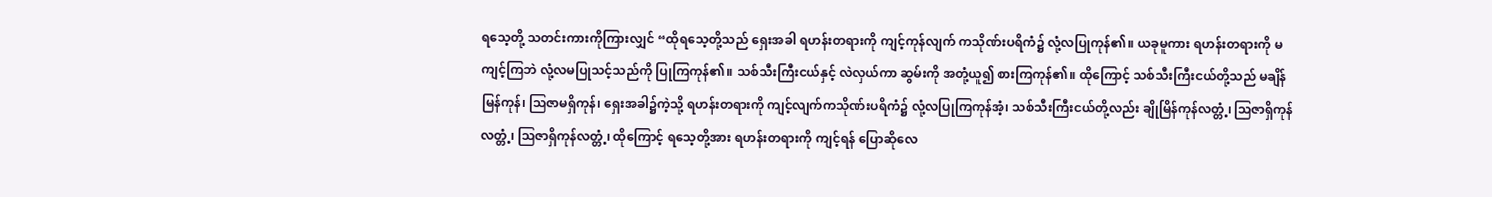ရသေ့တို့ သတင်းကားကိုကြားလျှင် “ထိုရသေ့တို့သည် ရှေးအခါ ရဟန်းတရားကို ကျင့်ကုန်လျက် ကသိုဏ်းပရိကံ၌ လုံ့လပြုကုန်၏။ ယခုမူကား ရဟန်းတရားကို မကျင့်ကြဘဲ လုံ့လမပြုသင့်သည်ကို ပြုကြကုန်၏။ သစ်သီးကြီးငယ်နှင့် လဲလှယ်ကာ ဆွမ်းကို အတုံ့ယူ၍ စားကြကုန်၏။ ထိုကြောင့် သစ်သီးကြီးငယ်တို့သည် မချိန်မြန်ကုန်၊ ဩဇာမရှိကုန်၊ ရှေးအခါ၌ကဲ့သို့ ရဟန်းတရားကို ကျင့်လျက်ကသိုဏ်းပရိကံ၌ လုံ့လပြုကြကုန်အံ့၊ သစ်သီးကြီးငယ်တို့လည်း ချိုမြိန်ကုန်လတ္တံ့၊ ဩဇာရှိကုန်လတ္တံ့၊ ဩဇာရှိကုန်လတ္တံ့၊ ထိုကြောင့် ရသေ့တို့အား ရဟန်းတရားကို ကျင့်ရန် ပြောဆိုလေ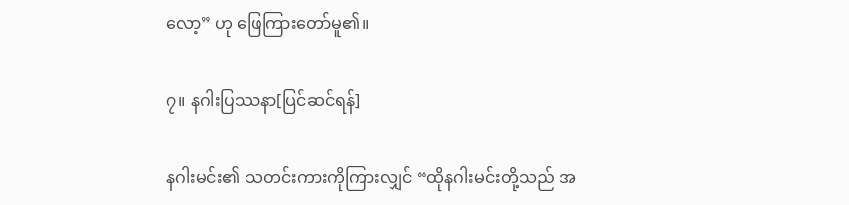လော့” ဟု ဖြေကြားတော်မူ၏။

၇။ နဂါးပြဿနာ[ပြင်ဆင်ရန်]

နဂါးမင်း၏ သတင်းကားကိုကြားလျှင် “ထိုနဂါးမင်းတို့သည် အ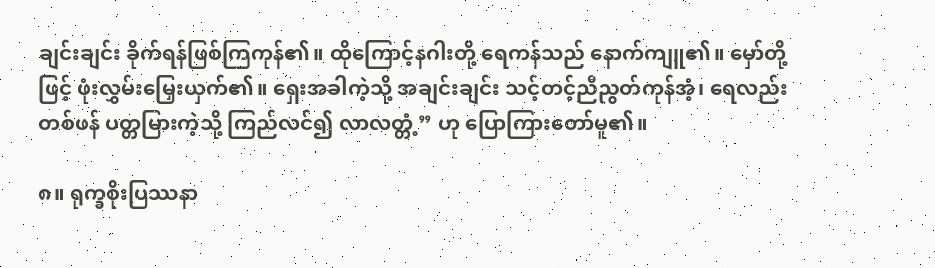ချင်းချင်း ခိုက်ရန်ဖြစ်ကြကုန်၏။ ထိုကြောင့်နဂါးတို့ ရေကန်သည် နောက်ကျူ၏။ မှော်တို့ဖြင့် ဖုံးလွှမ်းမြှေးယှက်၏။ ရှေးအခါကဲ့သို့ အချင်းချင်း သင့်တင့်ညီညွတ်ကုန်အံ့၊ ရေလည်းတစ်ဖန် ပတ္တမြားကဲ့သို့ ကြည်လင်၍ လာလတ္တံ့” ဟု ပြောကြားတော်မူ၏။

၈။ ရုက္ခစိုးပြဿနာ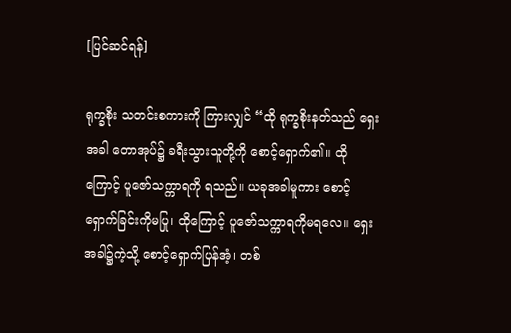[ပြင်ဆင်ရန်]

ရုက္ခစိုး သတင်းစကားကို ကြားလျှင် “ထို ရုက္ခစိုးနတ်သည် ရှေးအခါ တောအုပ်၌ ခရီးသွားသူတို့ကို စောင့်ရှောက်၏။ ထိုကြောင့် ပူဇော်သက္ကာရကို ရသည်။ ယခုအခါမူကား စောင့်ရှောက်ခြင်းကိုမပြု၊ ထိုကြောင့် ပူဇော်သက္ကာရကိုမရလေ။ ရှေးအခါ၌ကဲ့သို့ စောင့်ရှောက်ပြန်အံ့၊ တစ်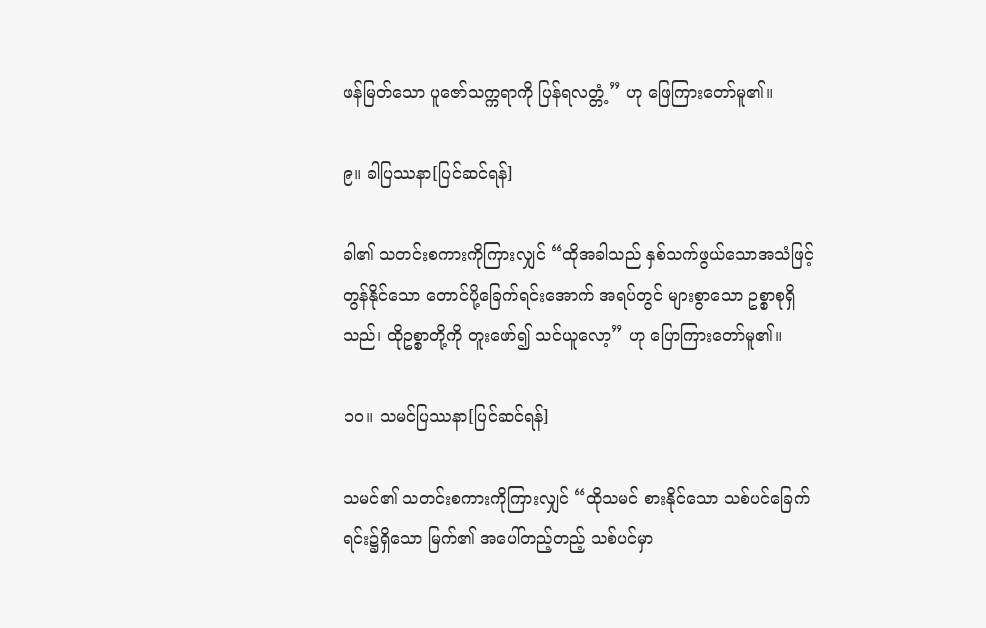ဖန်မြတ်သော ပူဇော်သက္ကရာကို ပြန်ရလတ္တံ့” ဟု ဖြေကြားတော်မူ၏။

၉။ ခါပြဿနာ[ပြင်ဆင်ရန်]

ခါ၏ သတင်းစကားကိုကြားလျှင် “ထိုအခါသည် နှစ်သက်ဖွယ်သောအသံဖြင့် တွန်နိုင်သော တောင်ပို့ခြေက်ရင်းအောက် အရပ်တွင် များစွာသော ဥစ္စာစုရှိသည်၊ ထိုဥစ္စာတို့ကို တူးဖော်၍ သင်ယူလော့” ဟု ပြောကြားတော်မူ၏။

၁၀။ သမင်ပြဿနာ[ပြင်ဆင်ရန်]

သမင်၏ သတင်းစကားကိုကြားလျှင် “ထိုသမင် စားနိုင်သော သစ်ပင်ခြေက်ရင်း၌ရှိသော မြက်၏ အပေါ်တည့်တည့် သစ်ပင်မှာ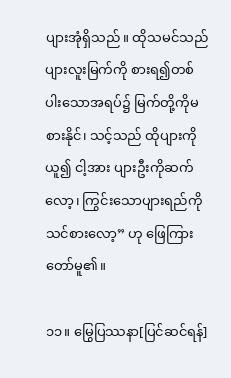ပျားအုံရှိသည်။ ထိုသမင်သည် ပျားလူးမြက်ကို စားရ၍တစ်ပါးသောအရပ်၌ မြက်တို့ကိုမစားနိုင်၊ သင့်သည် ထိုပျားကိုယူ၍ ငါ့အား ပျားဦးကိုဆက်လော့၊ ကြွင်းသောပျားရည်ကို သင်စားလော့” ဟု ဖြေကြားတော်မူ၏။

၁၁။ မြွေပြဿနာ[ပြင်ဆင်ရန်]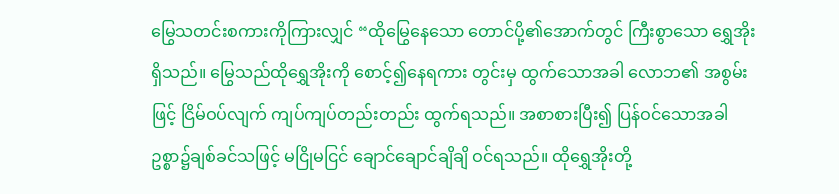မြွေသတင်းစကားကိုကြားလျှင် “ထိုမြွေနေသော တောင်ပို့၏အောက်တွင် ကြီးစွာသော ရွှေအိုးရှိသည်။ မြွေသည်ထိုရွှေအိုးကို စောင့်၍နေရကား တွင်းမှ ထွက်သောအခါ လောဘ၏ အစွမ်းဖြင့် ငြိမ်ဝပ်လျက် ကျပ်ကျပ်တည်းတည်း ထွက်ရသည်။ အစာစားပြီး၍ ပြန်ဝင်သောအခါ ဥစ္စာ၌ချစ်ခင်သဖြင့် မငြိုမငြင် ချောင်ချောင်ချိချိ ဝင်ရသည်။ ထိုရွှေအိုးတို့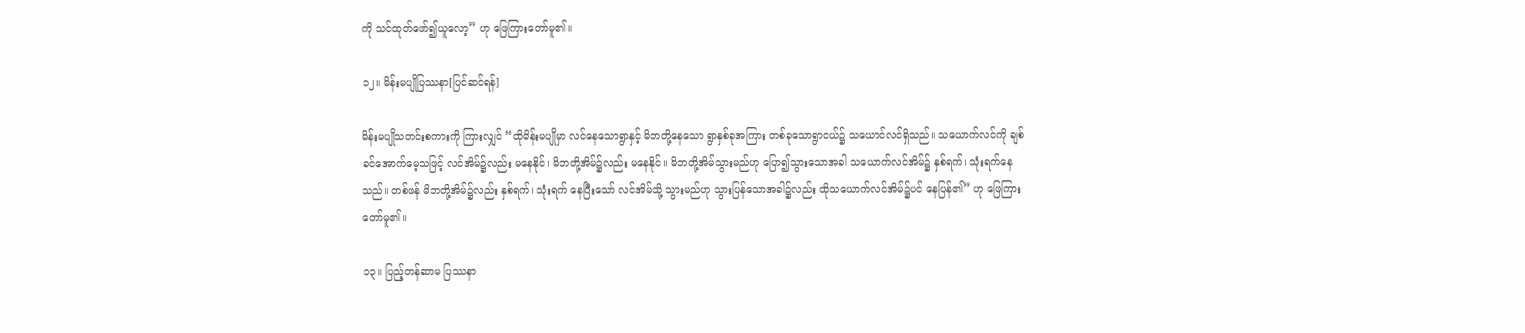ကို သင်ထုတ်ဖော်၍ယူလော့” ဟု ဖြေကြားတော်မူ၏။

၁၂။ မိန်းမပျိုပြဿနာ[ပြင်ဆင်ရန်]

မိန်းမပျိုသတင်းစကားကို ကြားလျှင် “ထိုမိန်းမပျိုမှာ လင်နေသောရွာနှင့် မိဘတို့နေသော ရွာနှစ်ခုအကြား တစ်ခုသောရွာငယ်၌ သယောင်လင်ရှိသည်။ သယောက်လင်ကို ချစ်ခင်အောက်မေ့သဖြင့် လင်အိမ်၌လည်း မနေနိုင်၊ မိဘတို့အိမ်၌လည်း မနေနိုင်။ မိဘတို့အိမ်သွားမည်ဟု ပြော၍သွားသောအခါ သယောက်လင်အိမ်၌ နှစ်ရက်၊ သုံးရက်နေသည်။ တစ်ဖန် မိဘတို့အိမ်၌လည်း နှစ်ရက်၊ သုံးရက် နေပြီးသော် လင်အိမ်သို့ သွားမည်ဟု သွားပြန်သောအခါ၌လည်း ထိုသယောက်လင်အိမ်၌ပင် နေပြန်၏” ဟု ဖြေကြားတော်မူ၏။

၁၃။ ပြည့်တန်ဆာမ ပြဿနာ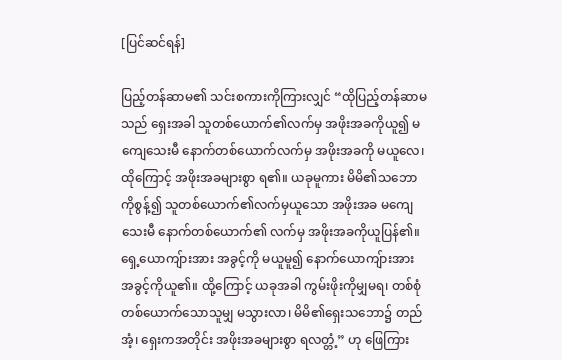[ပြင်ဆင်ရန်]

ပြည့်တန်ဆာမ၏ သင်းစကားကိုကြားလျှင် “ထိုပြည့်တန်ဆာမသည် ရှေးအခါ သူတစ်ယောက်၏လက်မှ အဖိုးအခကိုယူ၍ မကျေသေးမီ နောက်တစ်ယောက်လက်မှ အဖိုးအခကို မယူလေ၊ ထိုကြောင့် အဖိုးအခများစွာ ရ၏။ ယခုမူကား မိမိ၏သဘောကိုစွန့်၍ သူတစ်ယောက်၏လက်မှယူသော အဖိုးအခ မကျေသေးမီ နောက်တစ်ယောက်၏ လက်မှ အဖိုးအခကိုယူပြန်၏။ ရှေ့ယောကျ်ားအား အခွင့်ကို မယူမူ၍ နောက်ယောကျ်ားအား အခွင့်ကိုယူ၏။ ထို့ကြောင့် ယခုအခါ ကွမ်းဖိုးကိုမျှမရ၊ တစ်စုံတစ်ယောက်သောသူမျှ မသွားလာ၊ မိမိ၏ရှေးသဘော၌ တည်အံ့၊ ရှေးကအတိုင်း အဖိုးအခများစွာ ရလတ္တံ့” ဟု ဖြေကြား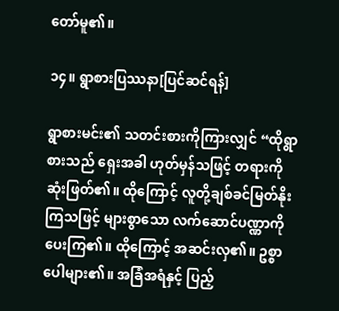တော်မူ၏။

၁၄။ ရွာစားပြဿနာ[ပြင်ဆင်ရန်]

ရွာစားမင်း၏ သတင်းစားကိုကြားလျှင် “ထိုရွာစားသည် ရှေးအခါ ဟုတ်မှန်သဖြင့် တရားကို ဆုံးဖြတ်၏။ ထိုကြောင့် လူတို့ချစ်ခင်မြတ်နိုးကြသဖြင့် များစွာသော လက်ဆောင်ပဏ္ဏာကို ပေးကြ၏။ ထိုကြောင့် အဆင်းလှ၏။ ဥစ္စာပေါများ၏။ အခြံအရံနှင့် ပြည့်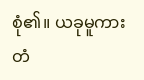စုံ၏။ ယခုမူကား တံ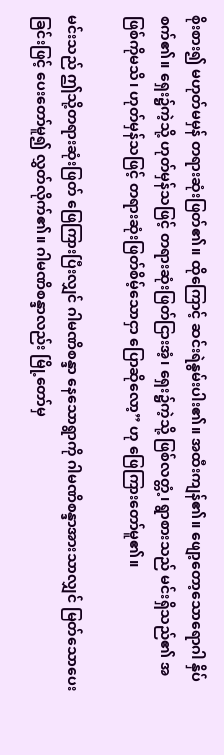စိုးစား၍ မဟုတ်မမှန် တရားဆုံးဖြတ်၏။ ထိုကြောင့် ဆင်းရဲနွမ်းပါး၏။ အထီးကျန်၏။ ဖျော့တော့သောရောဂါ နှိပ်စက်၏။ ရှေး၌ကဲ့သို့ ဟုတ်မှန်သဖြင့် တရားဆုံးဖြတ်ငြားအံ့၊ ရှေး၌ကဲ့သို့ ဖြစ်လတ္တံ့၊ ရွာစားသည် မင်းရှိသည်၏ အဖြစ်ကိုမသိ၊ ဟုတ်မှန်သဖြင့် တရားဆုံးဖြတ်စိမ့်သောငှာ ပြောဆိုလော့” ဟု ဖြေကြားတော်မူ၏။

မင်းသည် ဤသို့တရားဆုံးဖြတ် ဖြေကြားပြီးလျှင် ဂါမဏိစန္ဒာ နေသောရွာကို ဂါမဏိစန္ဒာအားသာလျှင် မြတ်သောပေးခြင်းဖြင့် ပေးတော်မူ၍ လွှတ်လိုက်၏။ ဂါမဏိစန္ဒာလည်း မြို့တော်မှ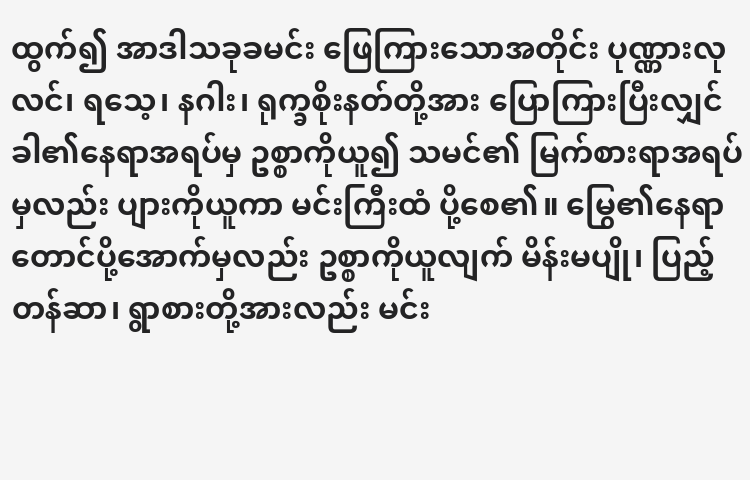ထွက်၍ အာဒါသခုခမင်း ဖြေကြားသောအတိုင်း ပုဏ္ဏားလုလင်၊ ရသေ့၊ နဂါး၊ ရုက္ခစိုးနတ်တို့အား ပြောကြားပြီးလျှင် ခါ၏နေရာအရပ်မှ ဥစ္စာကိုယူ၍ သမင်၏ မြက်စားရာအရပ်မှလည်း ပျားကိုယူကာ မင်းကြီးထံ ပို့စေ၏။ မြွေ၏နေရာ တောင်ပို့အောက်မှလည်း ဥစ္စာကိုယူလျက် မိန်းမပျို၊ ပြည့်တန်ဆာ၊ ရွာစားတို့အားလည်း မင်း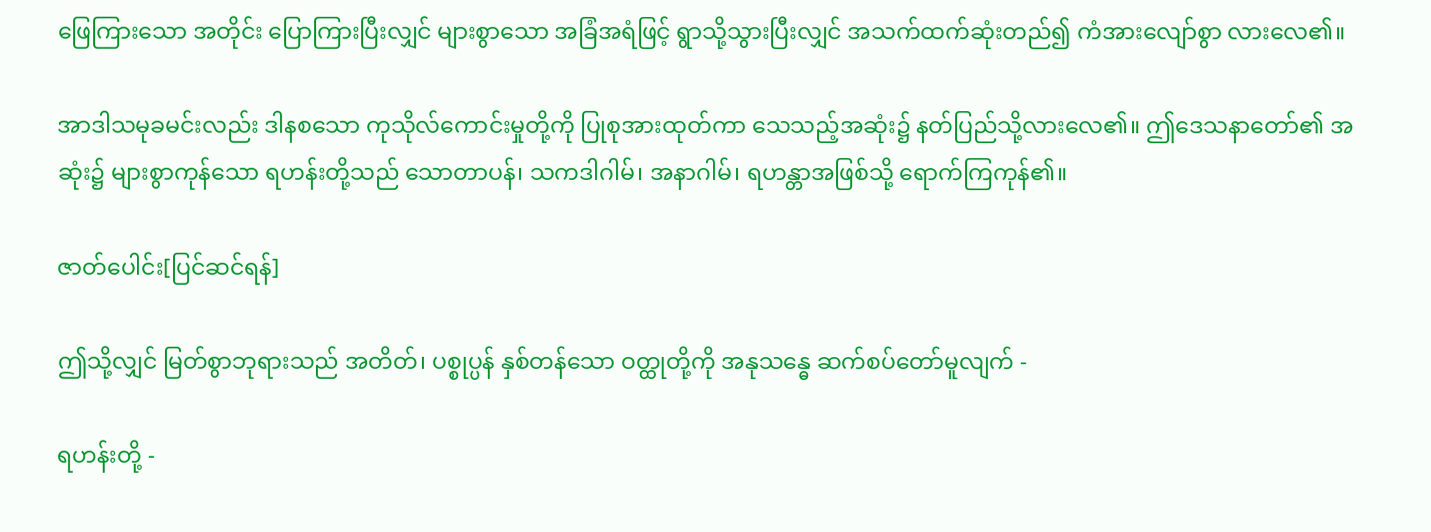ဖြေကြားသော အတိုင်း ပြောကြားပြီးလျှင် များစွာသော အခြံအရံဖြင့် ရွာသို့သွားပြီးလျှင် အသက်ထက်ဆုံးတည်၍ ကံအားလျော်စွာ လားလေ၏။

အာဒါသမုခမင်းလည်း ဒါနစသော ကုသိုလ်ကောင်းမှုတို့ကို ပြုစုအားထုတ်ကာ သေသည့်အဆုံး၌ နတ်ပြည်သို့လားလေ၏။ ဤဒေသနာတော်၏ အဆုံး၌ များစွာကုန်သော ရဟန်းတို့သည် သောတာပန်၊ သကဒါဂါမ်၊ အနာဂါမ်၊ ရဟန္တာအဖြစ်သို့ ရောက်ကြကုန်၏။

ဇာတ်ပေါင်း[ပြင်ဆင်ရန်]

ဤသို့လျှင် မြတ်စွာဘုရားသည် အတိတ်၊ ပစ္စုပ္ပန် နှစ်တန်သော ဝတ္ထုတို့ကို အနုသန္ဓေ ဆက်စပ်တော်မူလျက် -

ရဟန်းတို့ -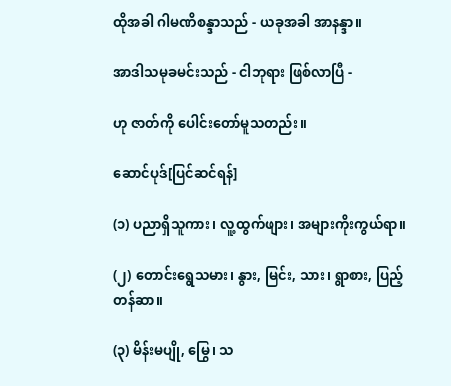ထိုအခါ ဂါမဏိစန္ဒာသည် - ယခုအခါ အာနန္ဒာ။

အာဒါသမုခမင်းသည် - ငါဘုရား ဖြစ်လာပြီ -

ဟု ဇာတ်ကို ပေါင်းတော်မူသတည်း။

ဆောင်ပုဒ်[ပြင်ဆင်ရန်]

(၁) ပညာရှိသူကား၊ လူ့ထွက်ဖျား၊ အများကိုးကွယ်ရာ။

(၂) တောင်းရွေသမား၊ နွား, မြင်း, သား၊ ရွာစား, ပြည့်တန်ဆာ။

(၃) မိန်းမပျို, မြွေ၊ သ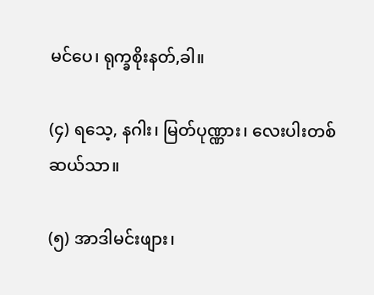မင်ပေ၊ ရုက္ခစိုးနတ်,ခါ။

(၄) ရသေ့, နဂါး၊ မြတ်ပုဏ္ဏား၊ လေးပါးတစ်ဆယ်သာ။

(၅) အာဒါမင်းဖျား၊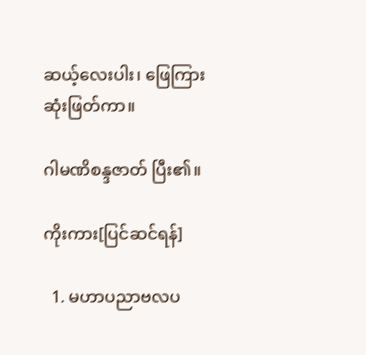ဆယ့်လေးပါး၊ ဖြေကြားဆုံးဖြတ်ကာ။

ဂါမဏိစန္ဒဇာတ် ပြီး၏။

ကိုးကား[ပြင်ဆင်ရန်]

  1. မဟာပညာဗလပ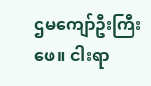ဌမကျော်ဦးကြီးဖေ။ ငါးရာ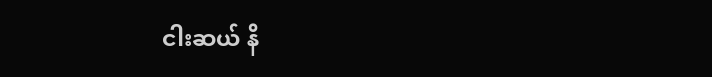ငါးဆယ် နိ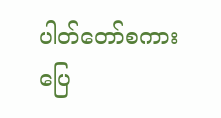ပါတ်တော်စကားပြေ